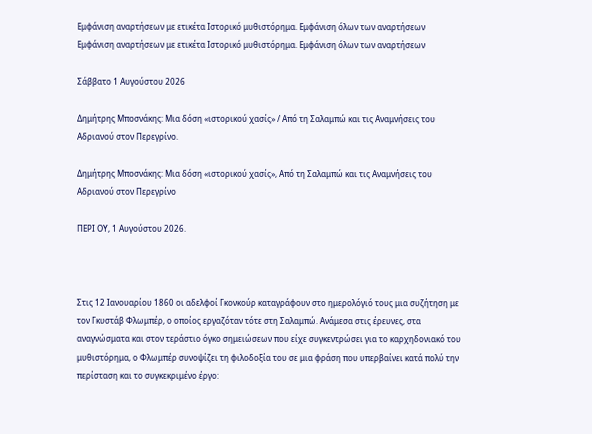Εμφάνιση αναρτήσεων με ετικέτα Ιστορικό μυθιστόρημα. Εμφάνιση όλων των αναρτήσεων
Εμφάνιση αναρτήσεων με ετικέτα Ιστορικό μυθιστόρημα. Εμφάνιση όλων των αναρτήσεων

Σάββατο 1 Αυγούστου 2026

Δημήτρης Μποσνάκης: Μια δόση «ιστορικού χασίς» / Από τη Σαλαμπώ και τις Αναμνήσεις του Αδριανού στον Περεγρίνο.

Δημήτρης Μποσνάκης: Μια δόση «ιστορικού χασίς», Από τη Σαλαμπώ και τις Αναμνήσεις του Αδριανού στον Περεγρίνο

ΠΕΡΙ ΟΥ, 1 Αυγούστου 2026.



Στις 12 Ιανουαρίου 1860 οι αδελφοί Γκονκούρ καταγράφουν στο ημερολόγιό τους μια συζήτηση με τον Γκυστάβ Φλωμπέρ, ο οποίος εργαζόταν τότε στη Σαλαμπώ. Ανάμεσα στις έρευνες, στα αναγνώσματα και στον τεράστιο όγκο σημειώσεων που είχε συγκεντρώσει για το καρχηδονιακό του μυθιστόρημα, ο Φλωμπέρ συνοψίζει τη φιλοδοξία του σε μια φράση που υπερβαίνει κατά πολύ την περίσταση και το συγκεκριμένο έργο: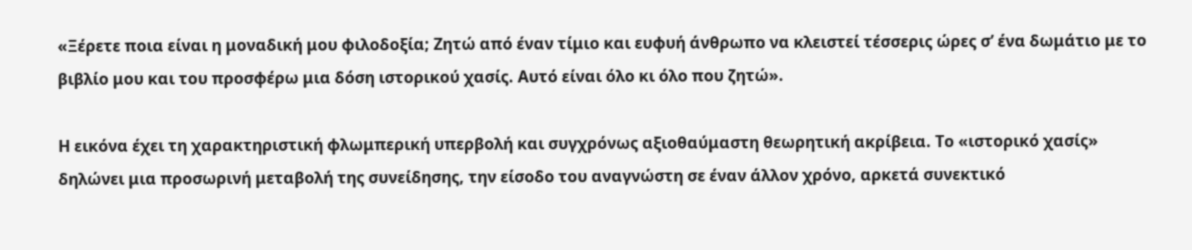«Ξέρετε ποια είναι η μοναδική μου φιλοδοξία; Ζητώ από έναν τίμιο και ευφυή άνθρωπο να κλειστεί τέσσερις ώρες σ’ ένα δωμάτιο με το βιβλίο μου και του προσφέρω μια δόση ιστορικού χασίς. Αυτό είναι όλο κι όλο που ζητώ».

Η εικόνα έχει τη χαρακτηριστική φλωμπερική υπερβολή και συγχρόνως αξιοθαύμαστη θεωρητική ακρίβεια. Το «ιστορικό χασίς» δηλώνει μια προσωρινή μεταβολή της συνείδησης, την είσοδο του αναγνώστη σε έναν άλλον χρόνο, αρκετά συνεκτικό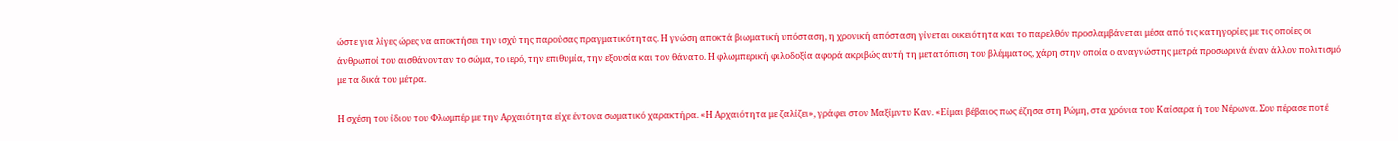ώστε για λίγες ώρες να αποκτήσει την ισχύ της παρούσας πραγματικότητας. Η γνώση αποκτά βιωματική υπόσταση, η χρονική απόσταση γίνεται οικειότητα και το παρελθόν προσλαμβάνεται μέσα από τις κατηγορίες με τις οποίες οι άνθρωποί του αισθάνονταν το σώμα, το ιερό, την επιθυμία, την εξουσία και τον θάνατο. Η φλωμπερική φιλοδοξία αφορά ακριβώς αυτή τη μετατόπιση του βλέμματος, χάρη στην οποία ο αναγνώστης μετρά προσωρινά έναν άλλον πολιτισμό με τα δικά του μέτρα.

Η σχέση του ίδιου του Φλωμπέρ με την Αρχαιότητα είχε έντονα σωματικό χαρακτήρα. «Η Αρχαιότητα με ζαλίζει», γράφει στον Μαξίμντυ Καν. «Είμαι βέβαιος πως έζησα στη Ρώμη, στα χρόνια του Καίσαρα ή του Νέρωνα. Σου πέρασε ποτέ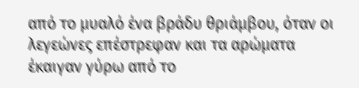από το μυαλό ένα βράδυ θριάμβου, όταν οι λεγεώνες επέστρεφαν και τα αρώματα έκαιγαν γύρω από το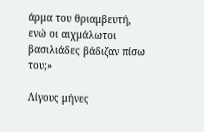άρμα του θριαμβευτή, ενώ οι αιχμάλωτοι βασιλιάδες βάδιζαν πίσω του;»

Λίγους μήνες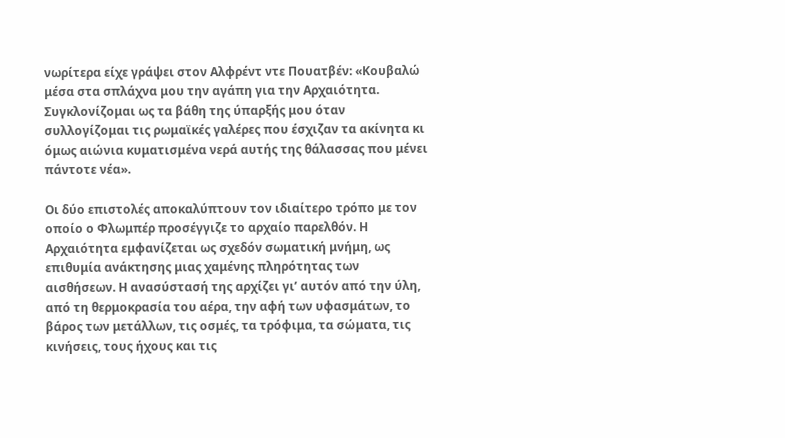νωρίτερα είχε γράψει στον Αλφρέντ ντε Πουατβέν: «Κουβαλώ μέσα στα σπλάχνα μου την αγάπη για την Αρχαιότητα. Συγκλονίζομαι ως τα βάθη της ύπαρξής μου όταν συλλογίζομαι τις ρωμαϊκές γαλέρες που έσχιζαν τα ακίνητα κι όμως αιώνια κυματισμένα νερά αυτής της θάλασσας που μένει πάντοτε νέα».

Οι δύο επιστολές αποκαλύπτουν τον ιδιαίτερο τρόπο με τον οποίο ο Φλωμπέρ προσέγγιζε το αρχαίο παρελθόν. Η Αρχαιότητα εμφανίζεται ως σχεδόν σωματική μνήμη, ως επιθυμία ανάκτησης μιας χαμένης πληρότητας των αισθήσεων. Η ανασύστασή της αρχίζει γι’ αυτόν από την ύλη, από τη θερμοκρασία του αέρα, την αφή των υφασμάτων, το βάρος των μετάλλων, τις οσμές, τα τρόφιμα, τα σώματα, τις κινήσεις, τους ήχους και τις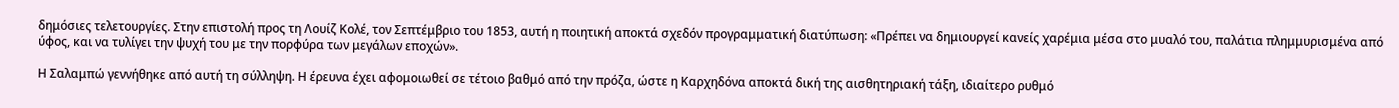δημόσιες τελετουργίες. Στην επιστολή προς τη Λουίζ Κολέ, τον Σεπτέμβριο του 1853, αυτή η ποιητική αποκτά σχεδόν προγραμματική διατύπωση: «Πρέπει να δημιουργεί κανείς χαρέμια μέσα στο μυαλό του, παλάτια πλημμυρισμένα από ύφος, και να τυλίγει την ψυχή του με την πορφύρα των μεγάλων εποχών».

Η Σαλαμπώ γεννήθηκε από αυτή τη σύλληψη. Η έρευνα έχει αφομοιωθεί σε τέτοιο βαθμό από την πρόζα, ώστε η Καρχηδόνα αποκτά δική της αισθητηριακή τάξη, ιδιαίτερο ρυθμό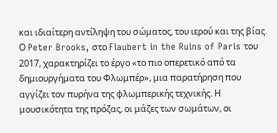και ιδιαίτερη αντίληψη του σώματος, του ιερού και της βίας. Ο Peter Brooks, στο Flaubert in the Ruins of Paris του 2017, χαρακτηρίζει το έργο «το πιο οπερετικό από τα δημιουργήματα του Φλωμπέρ», μια παρατήρηση που αγγίζει τον πυρήνα της φλωμπερικής τεχνικής. Η μουσικότητα της πρόζας, οι μάζες των σωμάτων, οι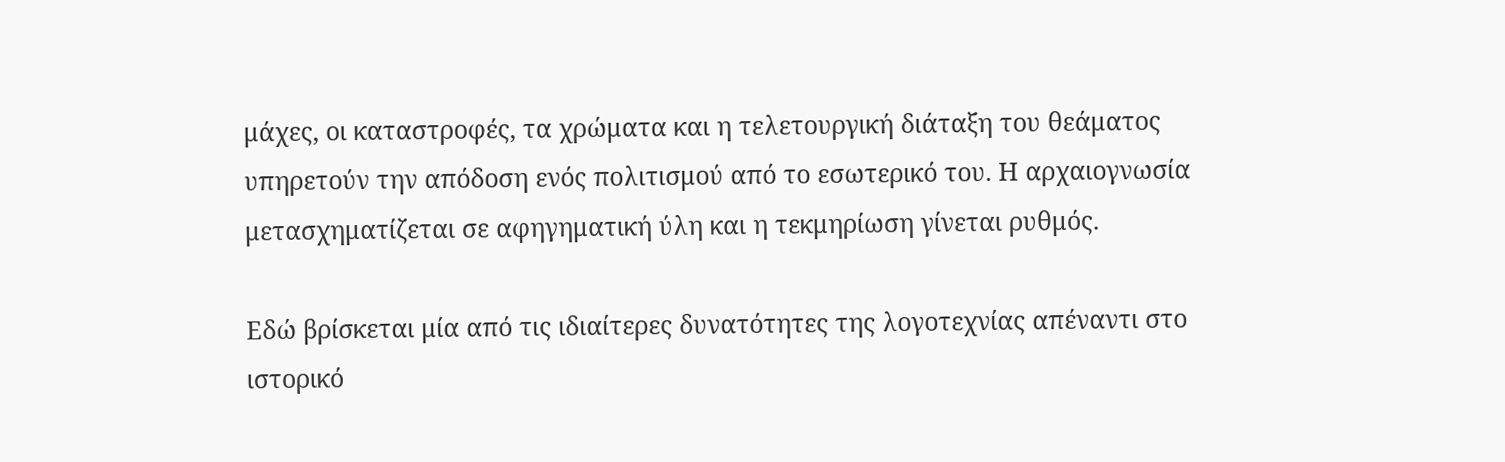μάχες, οι καταστροφές, τα χρώματα και η τελετουργική διάταξη του θεάματος υπηρετούν την απόδοση ενός πολιτισμού από το εσωτερικό του. Η αρχαιογνωσία μετασχηματίζεται σε αφηγηματική ύλη και η τεκμηρίωση γίνεται ρυθμός.

Εδώ βρίσκεται μία από τις ιδιαίτερες δυνατότητες της λογοτεχνίας απέναντι στο ιστορικό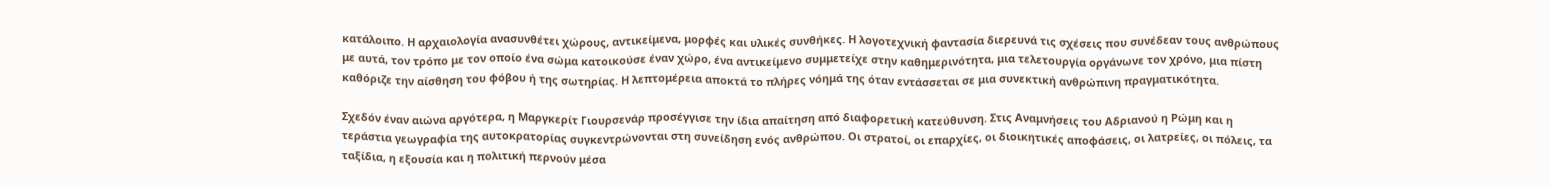κατάλοιπο. Η αρχαιολογία ανασυνθέτει χώρους, αντικείμενα, μορφές και υλικές συνθήκες. Η λογοτεχνική φαντασία διερευνά τις σχέσεις που συνέδεαν τους ανθρώπους με αυτά, τον τρόπο με τον οποίο ένα σώμα κατοικούσε έναν χώρο, ένα αντικείμενο συμμετείχε στην καθημερινότητα, μια τελετουργία οργάνωνε τον χρόνο, μια πίστη καθόριζε την αίσθηση του φόβου ή της σωτηρίας. Η λεπτομέρεια αποκτά το πλήρες νόημά της όταν εντάσσεται σε μια συνεκτική ανθρώπινη πραγματικότητα.

Σχεδόν έναν αιώνα αργότερα, η Μαργκερίτ Γιουρσενάρ προσέγγισε την ίδια απαίτηση από διαφορετική κατεύθυνση. Στις Αναμνήσεις του Αδριανού η Ρώμη και η τεράστια γεωγραφία της αυτοκρατορίας συγκεντρώνονται στη συνείδηση ενός ανθρώπου. Οι στρατοί, οι επαρχίες, οι διοικητικές αποφάσεις, οι λατρείες, οι πόλεις, τα ταξίδια, η εξουσία και η πολιτική περνούν μέσα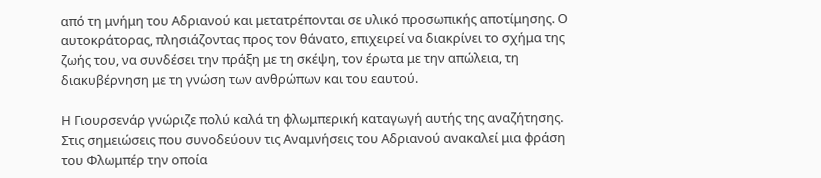από τη μνήμη του Αδριανού και μετατρέπονται σε υλικό προσωπικής αποτίμησης. Ο αυτοκράτορας, πλησιάζοντας προς τον θάνατο, επιχειρεί να διακρίνει το σχήμα της ζωής του, να συνδέσει την πράξη με τη σκέψη, τον έρωτα με την απώλεια, τη διακυβέρνηση με τη γνώση των ανθρώπων και του εαυτού.

Η Γιουρσενάρ γνώριζε πολύ καλά τη φλωμπερική καταγωγή αυτής της αναζήτησης. Στις σημειώσεις που συνοδεύουν τις Αναμνήσεις του Αδριανού ανακαλεί μια φράση του Φλωμπέρ την οποία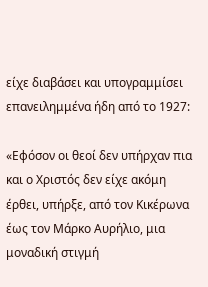είχε διαβάσει και υπογραμμίσει επανειλημμένα ήδη από το 1927:

«Εφόσον οι θεοί δεν υπήρχαν πια και ο Χριστός δεν είχε ακόμη έρθει, υπήρξε, από τον Κικέρωνα έως τον Μάρκο Αυρήλιο, μια μοναδική στιγμή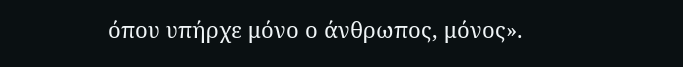όπου υπήρχε μόνο ο άνθρωπος, μόνος».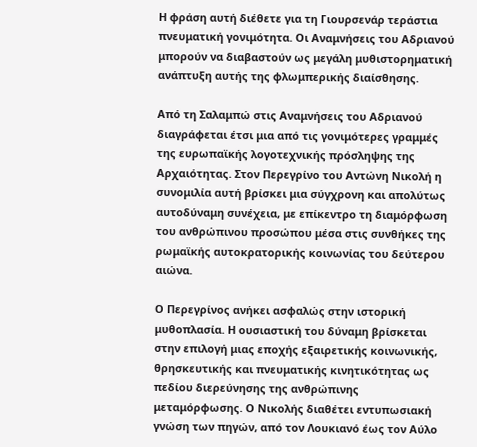Η φράση αυτή διέθετε για τη Γιουρσενάρ τεράστια πνευματική γονιμότητα. Οι Αναμνήσεις του Αδριανού μπορούν να διαβαστούν ως μεγάλη μυθιστορηματική ανάπτυξη αυτής της φλωμπερικής διαίσθησης.

Από τη Σαλαμπώ στις Αναμνήσεις του Αδριανού διαγράφεται έτσι μια από τις γονιμότερες γραμμές της ευρωπαϊκής λογοτεχνικής πρόσληψης της Αρχαιότητας. Στον Περεγρίνο του Αντώνη Νικολή η συνομιλία αυτή βρίσκει μια σύγχρονη και απολύτως αυτοδύναμη συνέχεια, με επίκεντρο τη διαμόρφωση του ανθρώπινου προσώπου μέσα στις συνθήκες της ρωμαϊκής αυτοκρατορικής κοινωνίας του δεύτερου αιώνα.

Ο Περεγρίνος ανήκει ασφαλώς στην ιστορική μυθοπλασία. Η ουσιαστική του δύναμη βρίσκεται στην επιλογή μιας εποχής εξαιρετικής κοινωνικής, θρησκευτικής και πνευματικής κινητικότητας ως πεδίου διερεύνησης της ανθρώπινης μεταμόρφωσης. Ο Νικολής διαθέτει εντυπωσιακή γνώση των πηγών, από τον Λουκιανό έως τον Αύλο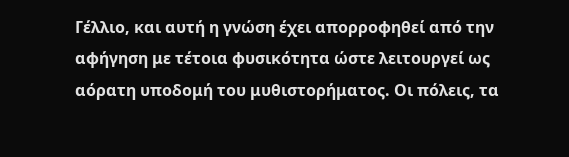Γέλλιο, και αυτή η γνώση έχει απορροφηθεί από την αφήγηση με τέτοια φυσικότητα ώστε λειτουργεί ως αόρατη υποδομή του μυθιστορήματος. Οι πόλεις, τα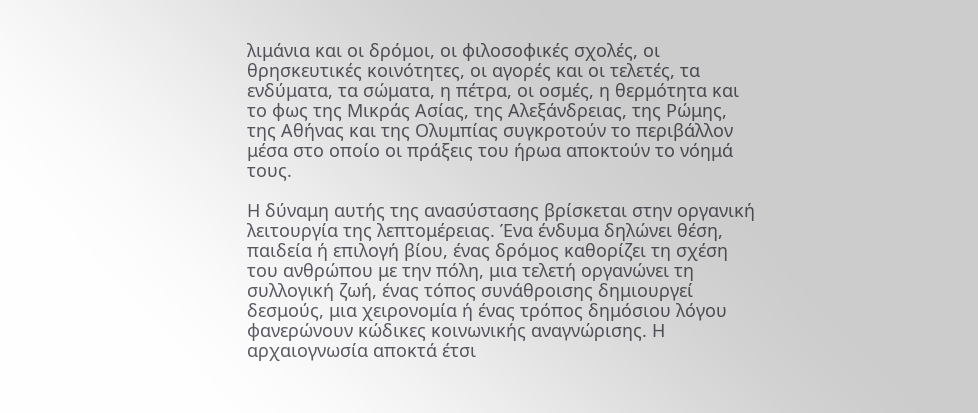λιμάνια και οι δρόμοι, οι φιλοσοφικές σχολές, οι θρησκευτικές κοινότητες, οι αγορές και οι τελετές, τα ενδύματα, τα σώματα, η πέτρα, οι οσμές, η θερμότητα και το φως της Μικράς Ασίας, της Αλεξάνδρειας, της Ρώμης, της Αθήνας και της Ολυμπίας συγκροτούν το περιβάλλον μέσα στο οποίο οι πράξεις του ήρωα αποκτούν το νόημά τους.

Η δύναμη αυτής της ανασύστασης βρίσκεται στην οργανική λειτουργία της λεπτομέρειας. Ένα ένδυμα δηλώνει θέση, παιδεία ή επιλογή βίου, ένας δρόμος καθορίζει τη σχέση του ανθρώπου με την πόλη, μια τελετή οργανώνει τη συλλογική ζωή, ένας τόπος συνάθροισης δημιουργεί δεσμούς, μια χειρονομία ή ένας τρόπος δημόσιου λόγου φανερώνουν κώδικες κοινωνικής αναγνώρισης. Η αρχαιογνωσία αποκτά έτσι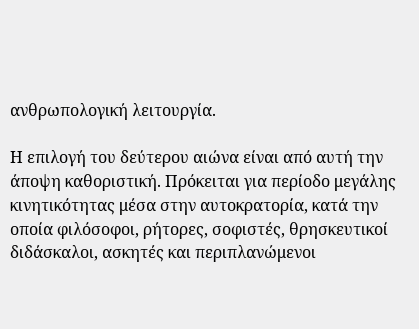ανθρωπολογική λειτουργία.

Η επιλογή του δεύτερου αιώνα είναι από αυτή την άποψη καθοριστική. Πρόκειται για περίοδο μεγάλης κινητικότητας μέσα στην αυτοκρατορία, κατά την οποία φιλόσοφοι, ρήτορες, σοφιστές, θρησκευτικοί διδάσκαλοι, ασκητές και περιπλανώμενοι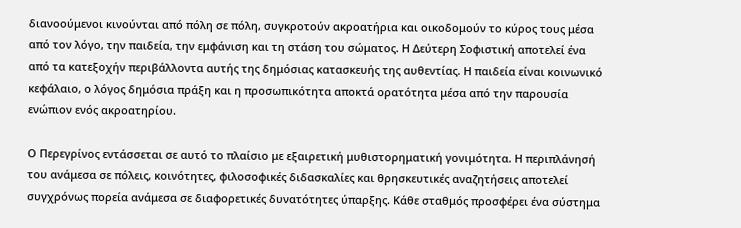διανοούμενοι κινούνται από πόλη σε πόλη, συγκροτούν ακροατήρια και οικοδομούν το κύρος τους μέσα από τον λόγο, την παιδεία, την εμφάνιση και τη στάση του σώματος. Η Δεύτερη Σοφιστική αποτελεί ένα από τα κατεξοχήν περιβάλλοντα αυτής της δημόσιας κατασκευής της αυθεντίας. Η παιδεία είναι κοινωνικό κεφάλαιο, ο λόγος δημόσια πράξη και η προσωπικότητα αποκτά ορατότητα μέσα από την παρουσία ενώπιον ενός ακροατηρίου.

Ο Περεγρίνος εντάσσεται σε αυτό το πλαίσιο με εξαιρετική μυθιστορηματική γονιμότητα. Η περιπλάνησή του ανάμεσα σε πόλεις, κοινότητες, φιλοσοφικές διδασκαλίες και θρησκευτικές αναζητήσεις αποτελεί συγχρόνως πορεία ανάμεσα σε διαφορετικές δυνατότητες ύπαρξης. Κάθε σταθμός προσφέρει ένα σύστημα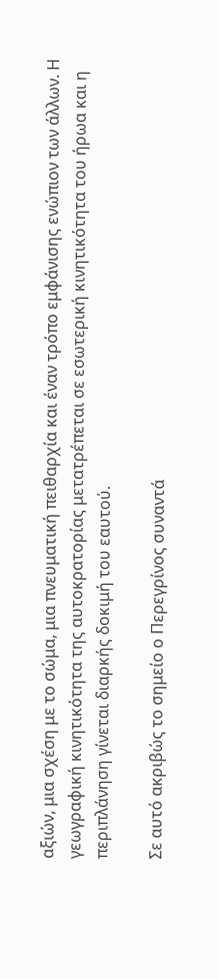αξιών, μια σχέση με το σώμα, μια πνευματική πειθαρχία και έναν τρόπο εμφάνισης ενώπιον των άλλων. Η γεωγραφική κινητικότητα της αυτοκρατορίας μετατρέπεται σε εσωτερική κινητικότητα του ήρωα και η περιπλάνηση γίνεται διαρκής δοκιμή του εαυτού.

Σε αυτό ακριβώς το σημείο ο Περεγρίνος συναντά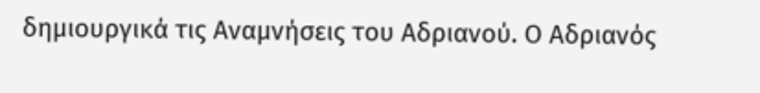δημιουργικά τις Αναμνήσεις του Αδριανού. Ο Αδριανός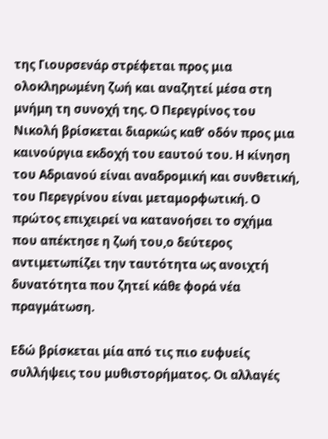της Γιουρσενάρ στρέφεται προς μια ολοκληρωμένη ζωή και αναζητεί μέσα στη μνήμη τη συνοχή της. Ο Περεγρίνος του Νικολή βρίσκεται διαρκώς καθ’ οδόν προς μια καινούργια εκδοχή του εαυτού του. Η κίνηση του Αδριανού είναι αναδρομική και συνθετική, του Περεγρίνου είναι μεταμορφωτική. Ο πρώτος επιχειρεί να κατανοήσει το σχήμα που απέκτησε η ζωή του,ο δεύτερος αντιμετωπίζει την ταυτότητα ως ανοιχτή δυνατότητα που ζητεί κάθε φορά νέα πραγμάτωση.

Εδώ βρίσκεται μία από τις πιο ευφυείς συλλήψεις του μυθιστορήματος. Οι αλλαγές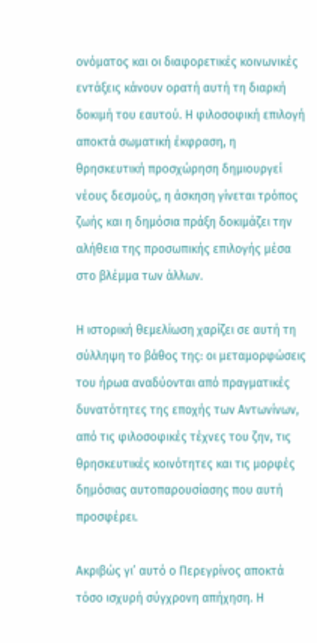ονόματος και οι διαφορετικές κοινωνικές εντάξεις κάνουν ορατή αυτή τη διαρκή δοκιμή του εαυτού. Η φιλοσοφική επιλογή αποκτά σωματική έκφραση, η θρησκευτική προσχώρηση δημιουργεί νέους δεσμούς, η άσκηση γίνεται τρόπος ζωής και η δημόσια πράξη δοκιμάζει την αλήθεια της προσωπικής επιλογής μέσα στο βλέμμα των άλλων.

Η ιστορική θεμελίωση χαρίζει σε αυτή τη σύλληψη το βάθος της: οι μεταμορφώσεις του ήρωα αναδύονται από πραγματικές δυνατότητες της εποχής των Αντωνίνων, από τις φιλοσοφικές τέχνες του ζην, τις θρησκευτικές κοινότητες και τις μορφές δημόσιας αυτοπαρουσίασης που αυτή προσφέρει.

Ακριβώς γι’ αυτό ο Περεγρίνος αποκτά τόσο ισχυρή σύγχρονη απήχηση. Η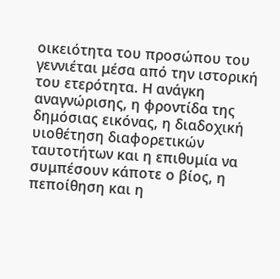οικειότητα του προσώπου του γεννιέται μέσα από την ιστορική του ετερότητα. Η ανάγκη αναγνώρισης, η φροντίδα της δημόσιας εικόνας, η διαδοχική υιοθέτηση διαφορετικών ταυτοτήτων και η επιθυμία να συμπέσουν κάποτε ο βίος, η πεποίθηση και η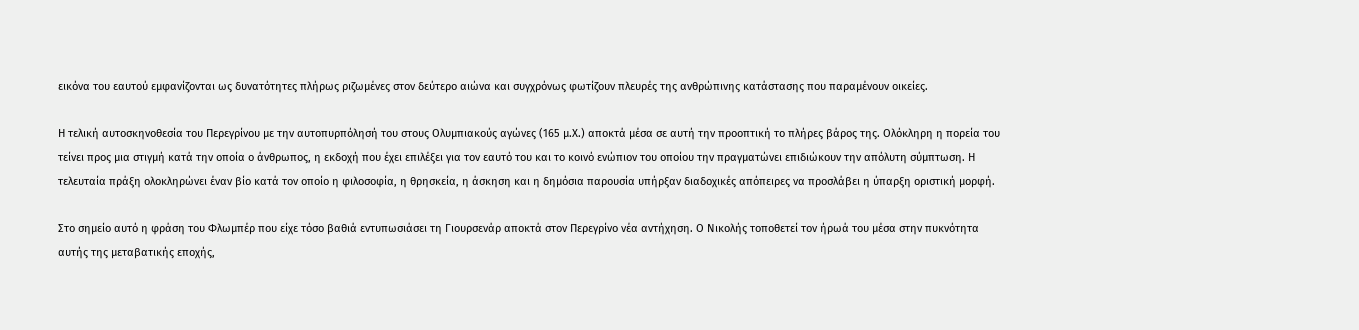εικόνα του εαυτού εμφανίζονται ως δυνατότητες πλήρως ριζωμένες στον δεύτερο αιώνα και συγχρόνως φωτίζουν πλευρές της ανθρώπινης κατάστασης που παραμένουν οικείες.

Η τελική αυτοσκηνοθεσία του Περεγρίνου με την αυτοπυρπόλησή του στους Ολυμπιακούς αγώνες (165 μ.Χ.) αποκτά μέσα σε αυτή την προοπτική το πλήρες βάρος της. Ολόκληρη η πορεία του τείνει προς μια στιγμή κατά την οποία ο άνθρωπος, η εκδοχή που έχει επιλέξει για τον εαυτό του και το κοινό ενώπιον του οποίου την πραγματώνει επιδιώκουν την απόλυτη σύμπτωση. Η τελευταία πράξη ολοκληρώνει έναν βίο κατά τον οποίο η φιλοσοφία, η θρησκεία, η άσκηση και η δημόσια παρουσία υπήρξαν διαδοχικές απόπειρες να προσλάβει η ύπαρξη οριστική μορφή.

Στο σημείο αυτό η φράση του Φλωμπέρ που είχε τόσο βαθιά εντυπωσιάσει τη Γιουρσενάρ αποκτά στον Περεγρίνο νέα αντήχηση. Ο Νικολής τοποθετεί τον ήρωά του μέσα στην πυκνότητα αυτής της μεταβατικής εποχής,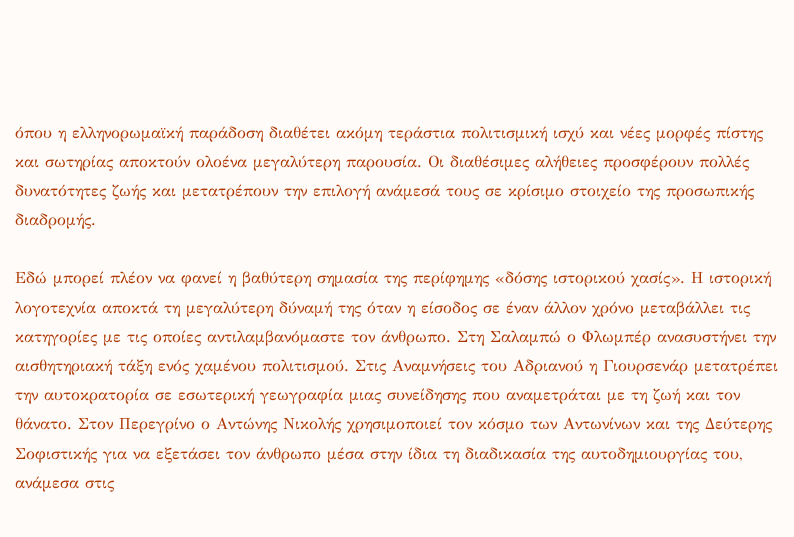όπου η ελληνορωμαϊκή παράδοση διαθέτει ακόμη τεράστια πολιτισμική ισχύ και νέες μορφές πίστης και σωτηρίας αποκτούν ολοένα μεγαλύτερη παρουσία. Οι διαθέσιμες αλήθειες προσφέρουν πολλές δυνατότητες ζωής και μετατρέπουν την επιλογή ανάμεσά τους σε κρίσιμο στοιχείο της προσωπικής διαδρομής.

Εδώ μπορεί πλέον να φανεί η βαθύτερη σημασία της περίφημης «δόσης ιστορικού χασίς». Η ιστορική λογοτεχνία αποκτά τη μεγαλύτερη δύναμή της όταν η είσοδος σε έναν άλλον χρόνο μεταβάλλει τις κατηγορίες με τις οποίες αντιλαμβανόμαστε τον άνθρωπο. Στη Σαλαμπώ ο Φλωμπέρ ανασυστήνει την αισθητηριακή τάξη ενός χαμένου πολιτισμού. Στις Αναμνήσεις του Αδριανού η Γιουρσενάρ μετατρέπει την αυτοκρατορία σε εσωτερική γεωγραφία μιας συνείδησης που αναμετράται με τη ζωή και τον θάνατο. Στον Περεγρίνο ο Αντώνης Νικολής χρησιμοποιεί τον κόσμο των Αντωνίνων και της Δεύτερης Σοφιστικής για να εξετάσει τον άνθρωπο μέσα στην ίδια τη διαδικασία της αυτοδημιουργίας του, ανάμεσα στις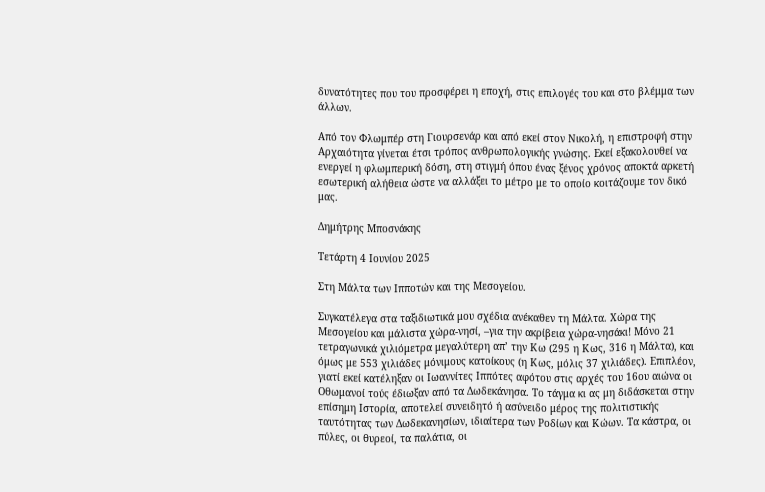δυνατότητες που του προσφέρει η εποχή, στις επιλογές του και στο βλέμμα των άλλων.

Από τον Φλωμπέρ στη Γιουρσενάρ και από εκεί στον Νικολή, η επιστροφή στην Αρχαιότητα γίνεται έτσι τρόπος ανθρωπολογικής γνώσης. Εκεί εξακολουθεί να ενεργεί η φλωμπερική δόση, στη στιγμή όπου ένας ξένος χρόνος αποκτά αρκετή εσωτερική αλήθεια ώστε να αλλάξει το μέτρο με το οποίο κοιτάζουμε τον δικό μας.

Δημήτρης Μποσνάκης

Τετάρτη 4 Ιουνίου 2025

Στη Μάλτα των Ιπποτών και της Μεσογείου.

Συγκατέλεγα στα ταξιδιωτικά μου σχέδια ανέκαθεν τη Μάλτα. Χώρα της Μεσογείου και μάλιστα χώρα-νησί, –για την ακρίβεια χώρα-νησάκι! Μόνο 21 τετραγωνικά χιλιόμετρα μεγαλύτερη απ’ την Κω (295 η Κως, 316 η Μάλτα), και όμως με 553 χιλιάδες μόνιμους κατοίκους (η Κως, μόλις 37 χιλιάδες). Επιπλέον, γιατί εκεί κατέληξαν οι Ιωαννίτες Ιππότες αφότου στις αρχές του 16ου αιώνα οι Οθωμανοί τούς έδιωξαν από τα Δωδεκάνησα. Το τάγμα κι ας μη διδάσκεται στην επίσημη Ιστορία, αποτελεί συνειδητό ή ασύνειδο μέρος της πολιτιστικής ταυτότητας των Δωδεκανησίων, ιδιαίτερα των Ροδίων και Κώων. Τα κάστρα, οι πύλες, οι θυρεοί, τα παλάτια, οι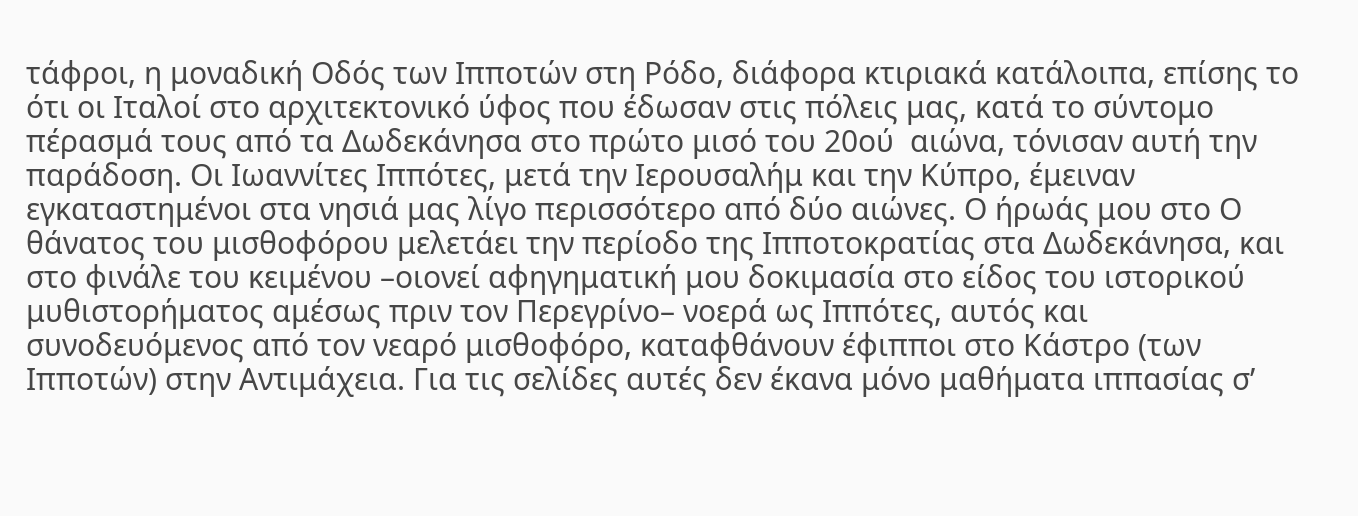τάφροι, η μοναδική Οδός των Ιπποτών στη Ρόδο, διάφορα κτιριακά κατάλοιπα, επίσης το ότι οι Ιταλοί στο αρχιτεκτονικό ύφος που έδωσαν στις πόλεις μας, κατά το σύντομο πέρασμά τους από τα Δωδεκάνησα στο πρώτο μισό του 20ού  αιώνα, τόνισαν αυτή την παράδοση. Οι Ιωαννίτες Ιππότες, μετά την Ιερουσαλήμ και την Κύπρο, έμειναν εγκαταστημένοι στα νησιά μας λίγο περισσότερο από δύο αιώνες. Ο ήρωάς μου στο Ο θάνατος του μισθοφόρου μελετάει την περίοδο της Ιπποτοκρατίας στα Δωδεκάνησα, και στο φινάλε του κειμένου –οιονεί αφηγηματική μου δοκιμασία στο είδος του ιστορικού μυθιστορήματος αμέσως πριν τον Περεγρίνο– νοερά ως Ιππότες, αυτός και συνοδευόμενος από τον νεαρό μισθοφόρο, καταφθάνουν έφιπποι στο Κάστρο (των Ιπποτών) στην Αντιμάχεια. Για τις σελίδες αυτές δεν έκανα μόνο μαθήματα ιππασίας σ’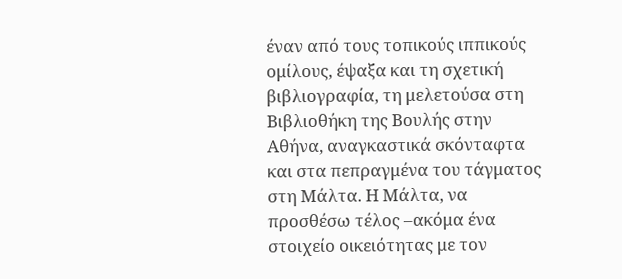έναν από τους τοπικούς ιππικούς ομίλους, έψαξα και τη σχετική βιβλιογραφία, τη μελετούσα στη Βιβλιοθήκη της Βουλής στην Αθήνα, αναγκαστικά σκόνταφτα και στα πεπραγμένα του τάγματος στη Μάλτα. Η Μάλτα, να προσθέσω τέλος –ακόμα ένα στοιχείο οικειότητας με τον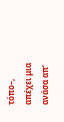τόπο–, απέχει μια ανάσα απ’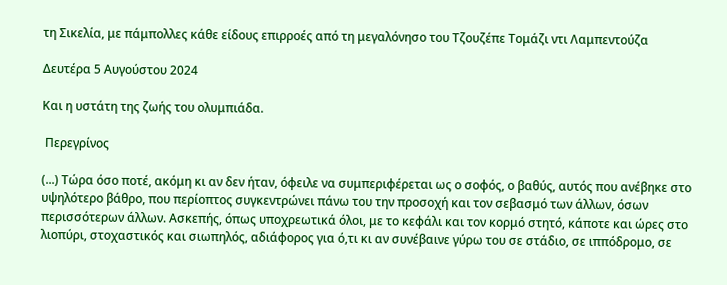τη Σικελία, με πάμπολλες κάθε είδους επιρροές από τη μεγαλόνησο του Τζουζέπε Τομάζι ντι Λαμπεντούζα

Δευτέρα 5 Αυγούστου 2024

Και η υστάτη της ζωής του ολυμπιάδα.

 Περεγρίνος

(...) Τώρα όσο ποτέ, ακόμη κι αν δεν ήταν, όφειλε να συμπεριφέρεται ως ο σοφός, ο βαθύς, αυτός που ανέβηκε στο υψηλότερο βάθρο, που περίοπτος συγκεντρώνει πάνω του την προσοχή και τον σεβασμό των άλλων, όσων περισσότερων άλλων. Ασκεπής, όπως υποχρεωτικά όλοι, με το κεφάλι και τον κορμό στητό, κάποτε και ώρες στο λιοπύρι, στοχαστικός και σιωπηλός, αδιάφορος για ό,τι κι αν συνέβαινε γύρω του σε στάδιο, σε ιππόδρομο, σε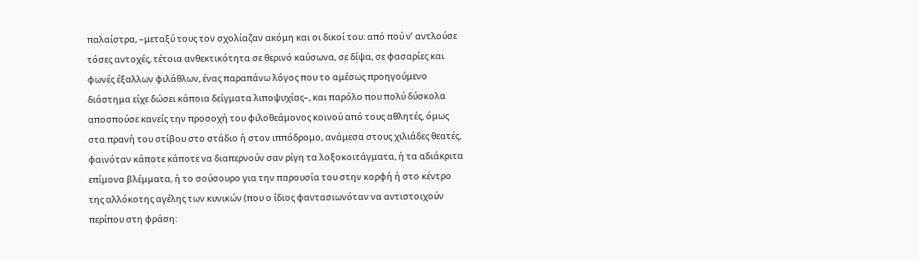παλαίστρα, –μεταξύ τους τον σχολίαζαν ακόμη και οι δικοί του: από πού ν’ αντλούσε τόσες αντοχές, τέτοια ανθεκτικότητα σε θερινό καύσωνα, σε δίψα, σε φασαρίες και φωνές έξαλλων φιλάθλων, ένας παραπάνω λόγος που το αμέσως προηγούμενο διάστημα είχε δώσει κάποια δείγματα λιποψυχίας–, και παρόλο που πολύ δύσκολα αποσπούσε κανείς την προσοχή του φιλοθεάμονος κοινού από τους αθλητές, όμως στα πρανή του στίβου στο στάδιο ή στον ιππόδρομο, ανάμεσα στους χιλιάδες θεατές, φαινόταν κάποτε κάποτε να διαπερνούν σαν ρίγη τα λοξοκοιτάγματα, ή τα αδιάκριτα επίμονα βλέμματα, ή το σούσουρο για την παρουσία του στην κορφή ή στο κέντρο της αλλόκοτης αγέλης των κυνικών (που ο ίδιος φαντασιωνόταν να αντιστοιχούν περίπου στη φράση: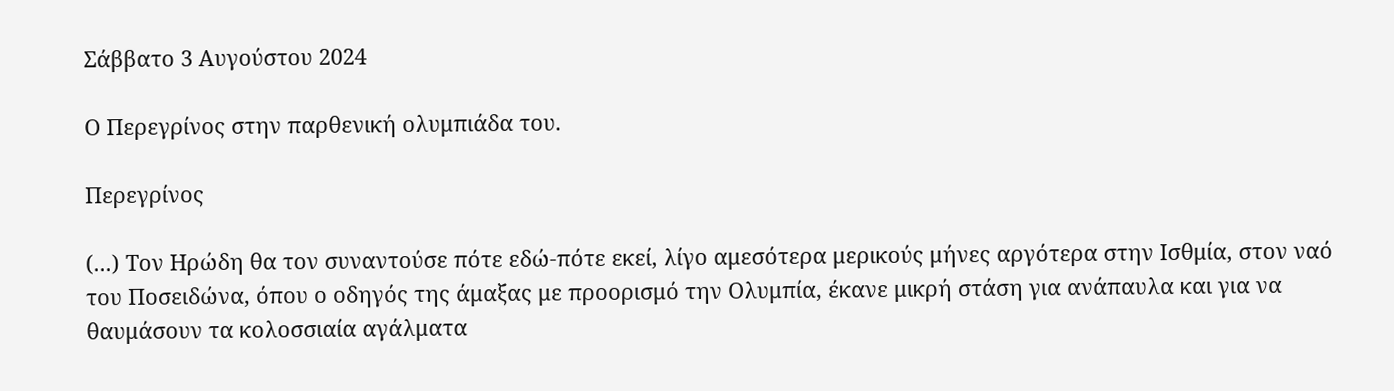Σάββατο 3 Αυγούστου 2024

Ο Περεγρίνος στην παρθενική ολυμπιάδα του.

Περεγρίνος

(...) Τον Ηρώδη θα τον συναντούσε πότε εδώ-πότε εκεί, λίγο αμεσότερα μερικούς μήνες αργότερα στην Ισθμία, στον ναό του Ποσειδώνα, όπου ο οδηγός της άμαξας με προορισμό την Ολυμπία, έκανε μικρή στάση για ανάπαυλα και για να θαυμάσουν τα κολοσσιαία αγάλματα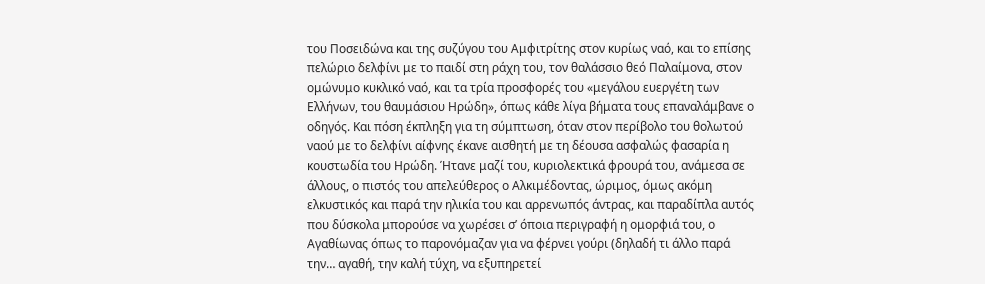του Ποσειδώνα και της συζύγου του Αμφιτρίτης στον κυρίως ναό, και το επίσης πελώριο δελφίνι με το παιδί στη ράχη του, τον θαλάσσιο θεό Παλαίμονα, στον ομώνυμο κυκλικό ναό, και τα τρία προσφορές του «μεγάλου ευεργέτη των Ελλήνων, του θαυμάσιου Ηρώδη», όπως κάθε λίγα βήματα τους επαναλάμβανε ο οδηγός. Και πόση έκπληξη για τη σύμπτωση, όταν στον περίβολο του θολωτού ναού με το δελφίνι αίφνης έκανε αισθητή με τη δέουσα ασφαλώς φασαρία η κουστωδία του Ηρώδη. Ήτανε μαζί του, κυριολεκτικά φρουρά του, ανάμεσα σε άλλους, ο πιστός του απελεύθερος ο Αλκιμέδοντας, ώριμος, όμως ακόμη ελκυστικός και παρά την ηλικία του και αρρενωπός άντρας, και παραδίπλα αυτός που δύσκολα μπορούσε να χωρέσει σ’ όποια περιγραφή η ομορφιά του, ο Αγαθίωνας όπως το παρονόμαζαν για να φέρνει γούρι (δηλαδή τι άλλο παρά την… αγαθή, την καλή τύχη, να εξυπηρετεί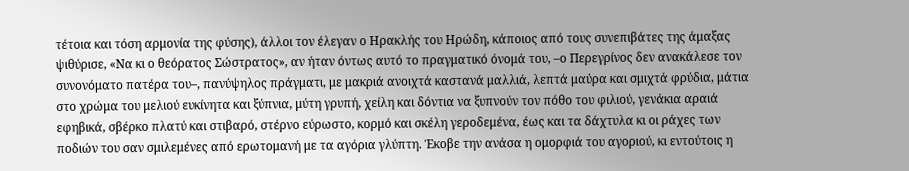τέτοια και τόση αρμονία της φύσης), άλλοι τον έλεγαν ο Ηρακλής του Ηρώδη, κάποιος από τους συνεπιβάτες της άμαξας ψιθύρισε, «Να κι ο θεόρατος Σώστρατος», αν ήταν όντως αυτό το πραγματικό όνομά του, –ο Περεγρίνος δεν ανακάλεσε τον συνονόματο πατέρα του–, πανύψηλος πράγματι, με μακριά ανοιχτά καστανά μαλλιά, λεπτά μαύρα και σμιχτά φρύδια, μάτια στο χρώμα του μελιού ευκίνητα και ξύπνια, μύτη γρυπή, χείλη και δόντια να ξυπνούν τον πόθο του φιλιού, γενάκια αραιά εφηβικά, σβέρκο πλατύ και στιβαρό, στέρνο εύρωστο, κορμό και σκέλη γεροδεμένα, έως και τα δάχτυλα κι οι ράχες των ποδιών του σαν σμιλεμένες από ερωτομανή με τα αγόρια γλύπτη. Έκοβε την ανάσα η ομορφιά του αγοριού, κι εντούτοις η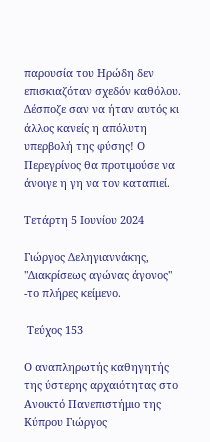παρουσία του Ηρώδη δεν επισκιαζόταν σχεδόν καθόλου. Δέσποζε σαν να ήταν αυτός κι άλλος κανείς η απόλυτη υπερβολή της φύσης! Ο Περεγρίνος θα προτιμούσε να άνοιγε η γη να τον καταπιεί.

Τετάρτη 5 Ιουνίου 2024

Γιώργος Δεληγιαννάκης, "Διακρίσεως αγώνας άγονος" -το πλήρες κείμενο.

 Τεύχος 153

Ο αναπληρωτής καθηγητής της ύστερης αρχαιότητας στο Ανοικτό Πανεπιστήμιο της Κύπρου Γιώργος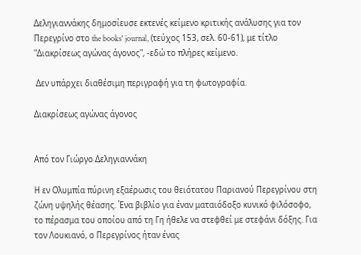Δεληγιαννάκης δημοσίευσε εκτενές κείμενο κριτικής ανάλυσης για τον Περεγρίνο στο the books' journal, (τεύχος 153, σελ. 60-61), με τίτλο "Διακρίσεως αγώνας άγονος", -εδώ το πλήρες κείμενο.

 Δεν υπάρχει διαθέσιμη περιγραφή για τη φωτογραφία.

Διακρίσεως αγώνας άγονος


Από τον Γιώργο Δεληγιαννάκη

Η εν Ολυμπία πύρινη εξαέρωσις του θειότατου Παριανού Περεγρίνου στη ζώνη υψηλής θέασης. Ένα βιβλίο για έναν ματαιόδοξο κυνικό φιλόσοφο, το πέρασμα του οποίου από τη Γη ήθελε να στεφθεί με στεφάνι δόξης. Για τον Λουκιανό, ο Περεγρίνος ήταν ένας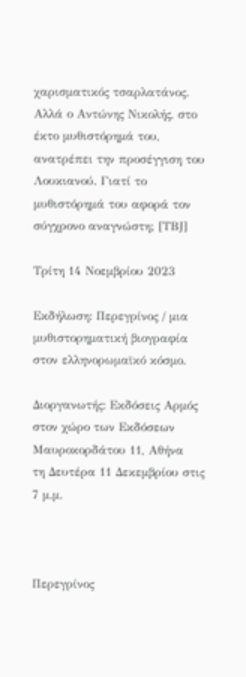χαρισματικός τσαρλατάνος. Αλλά ο Αντώνης Νικολής, στο έκτο μυθιστόρημά του, ανατρέπει την προσέγγιση του Λουκιανού. Γιατί το μυθιστόρημά του αφορά τον σύγχρονο αναγνώστη; [ΤΒJ]

Τρίτη 14 Νοεμβρίου 2023

Εκδήλωση: Περεγρίνος / μια μυθιστορηματική βιογραφία στον ελληνορωμαϊκό κόσμο.

Διοργανωτής: Εκδόσεις Αρμός
στον χώρο των Εκδόσεων
Μαυροκορδάτου 11, Αθήνα
τη Δευτέρα 11 Δεκεμβρίου στις 7 μ.μ.



Περεγρίνος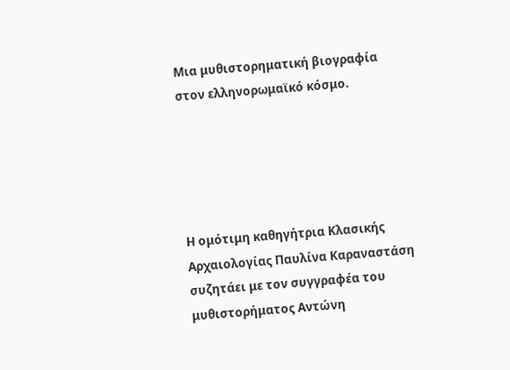Μια μυθιστορηματική βιογραφία στον ελληνορωμαϊκό κόσμο.





Η ομότιμη καθηγήτρια Κλασικής Αρχαιολογίας Παυλίνα Καραναστάση συζητάει με τον συγγραφέα του μυθιστορήματος Αντώνη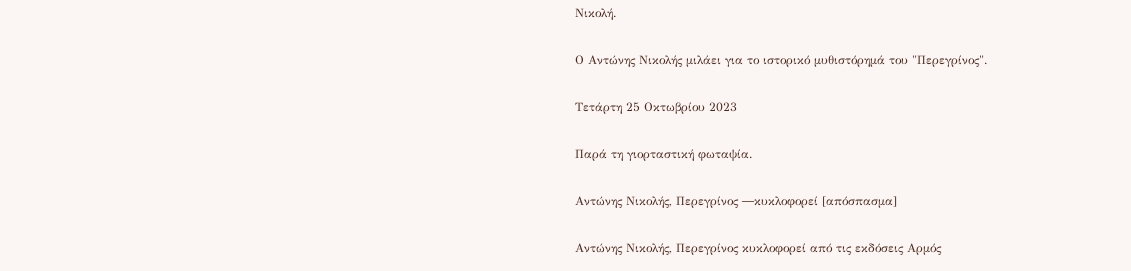Νικολή.

Ο Αντώνης Νικολής μιλάει για το ιστορικό μυθιστόρημά του "Περεγρίνος".

Τετάρτη 25 Οκτωβρίου 2023

Παρά τη γιορταστική φωταψία.

Αντώνης Νικολής, Περεγρίνος ―κυκλοφορεί [απόσπασμα]

Αντώνης Νικολής, Περεγρίνος κυκλοφορεί από τις εκδόσεις Αρμός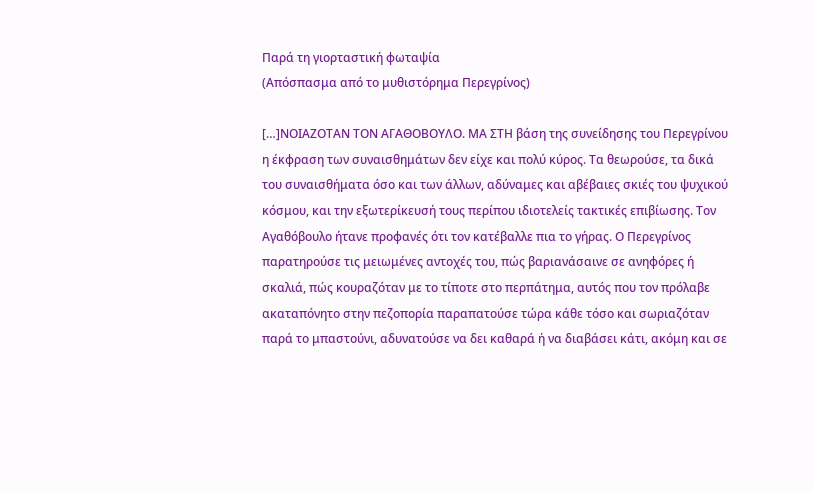Παρά τη γιορταστική φωταψία
(Απόσπασμα από το μυθιστόρημα Περεγρίνος)

[…]ΝΟΙΑΖΟΤΑΝ ΤΟΝ ΑΓΑΘΟΒΟΥΛΟ. ΜΑ ΣΤΗ βάση της συνείδησης του Περεγρίνου η έκφραση των συναισθημάτων δεν είχε και πολύ κύρος. Τα θεωρούσε, τα δικά του συναισθήματα όσο και των άλλων, αδύναμες και αβέβαιες σκιές του ψυχικού κόσμου, και την εξωτερίκευσή τους περίπου ιδιοτελείς τακτικές επιβίωσης. Τον Αγαθόβουλο ήτανε προφανές ότι τον κατέβαλλε πια το γήρας. Ο Περεγρίνος παρατηρούσε τις μειωμένες αντοχές του, πώς βαριανάσαινε σε ανηφόρες ή σκαλιά, πώς κουραζόταν με το τίποτε στο περπάτημα, αυτός που τον πρόλαβε ακαταπόνητο στην πεζοπορία παραπατούσε τώρα κάθε τόσο και σωριαζόταν παρά το μπαστούνι, αδυνατούσε να δει καθαρά ή να διαβάσει κάτι, ακόμη και σε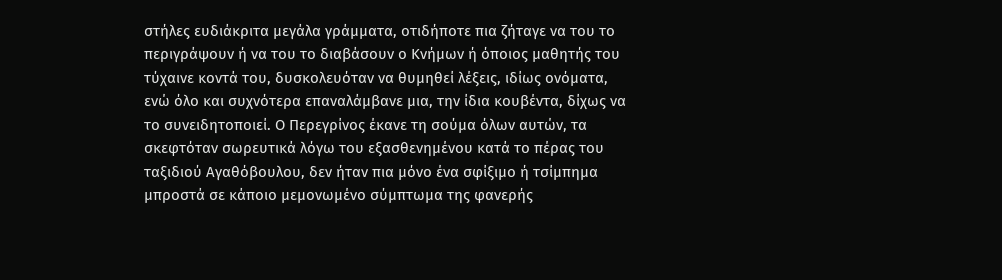στήλες ευδιάκριτα μεγάλα γράμματα, οτιδήποτε πια ζήταγε να του το περιγράψουν ή να του το διαβάσουν ο Κνήμων ή όποιος μαθητής του τύχαινε κοντά του, δυσκολευόταν να θυμηθεί λέξεις, ιδίως ονόματα, ενώ όλο και συχνότερα επαναλάμβανε μια, την ίδια κουβέντα, δίχως να το συνειδητοποιεί. Ο Περεγρίνος έκανε τη σούμα όλων αυτών, τα σκεφτόταν σωρευτικά λόγω του εξασθενημένου κατά το πέρας του ταξιδιού Αγαθόβουλου, δεν ήταν πια μόνο ένα σφίξιμο ή τσίμπημα μπροστά σε κάποιο μεμονωμένο σύμπτωμα της φανερής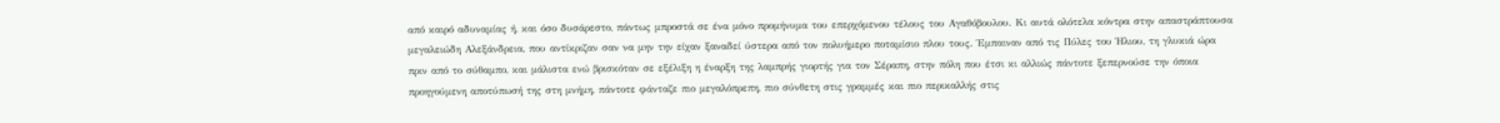από καιρό αδυναμίας ή, και όσο δυσάρεστο, πάντως μπροστά σε ένα μόνο προμήνυμα του επερχόμενου τέλους του Αγαθόβουλου. Κι αυτά ολότελα κόντρα στην απαστράπτουσα μεγαλειώδη Αλεξάνδρεια, που αντίκριζαν σαν να μην την είχαν ξαναδεί ύστερα από τον πολυήμερο ποταμίσιο πλου τους. Έμπαιναν από τις Πύλες του Ήλιου, τη γλυκιά ώρα πριν από το σύθαμπο, και μάλιστα ενώ βρισκόταν σε εξέλιξη η έναρξη της λαμπρής γιορτής για τον Σέραπη, στην πόλη που έτσι κι αλλιώς πάντοτε ξεπερνούσε την όποια προηγούμενη αποτύπωσή της στη μνήμη, πάντοτε φάνταζε πιο μεγαλόπρεπη, πιο σύνθετη στις γραμμές και πιο περικαλλής στις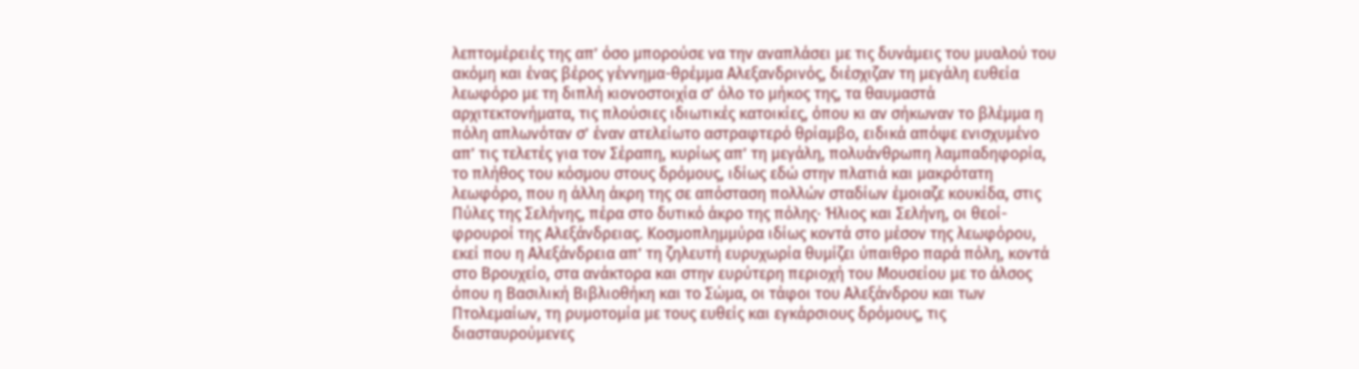λεπτομέρειές της απ’ όσο μπορούσε να την αναπλάσει με τις δυνάμεις του μυαλού του ακόμη και ένας βέρος γέννημα-θρέμμα Αλεξανδρινός, διέσχιζαν τη μεγάλη ευθεία λεωφόρο με τη διπλή κιονοστοιχία σ’ όλο το μήκος της, τα θαυμαστά αρχιτεκτονήματα, τις πλούσιες ιδιωτικές κατοικίες, όπου κι αν σήκωναν το βλέμμα η πόλη απλωνόταν σ’ έναν ατελείωτο αστραφτερό θρίαμβο, ειδικά απόψε ενισχυμένο απ’ τις τελετές για τον Σέραπη, κυρίως απ’ τη μεγάλη, πολυάνθρωπη λαμπαδηφορία, το πλήθος του κόσμου στους δρόμους, ιδίως εδώ στην πλατιά και μακρότατη λεωφόρο, που η άλλη άκρη της σε απόσταση πολλών σταδίων έμοιαζε κουκίδα, στις Πύλες της Σελήνης, πέρα στο δυτικό άκρο της πόλης∙ Ήλιος και Σελήνη, οι θεοί-φρουροί της Αλεξάνδρειας. Κοσμοπλημμύρα ιδίως κοντά στο μέσον της λεωφόρου, εκεί που η Αλεξάνδρεια απ’ τη ζηλευτή ευρυχωρία θυμίζει ύπαιθρο παρά πόλη, κοντά στο Βρουχείο, στα ανάκτορα και στην ευρύτερη περιοχή του Μουσείου με το άλσος όπου η Βασιλική Βιβλιοθήκη και το Σώμα, οι τάφοι του Αλεξάνδρου και των Πτολεμαίων, τη ρυμοτομία με τους ευθείς και εγκάρσιους δρόμους, τις διασταυρούμενες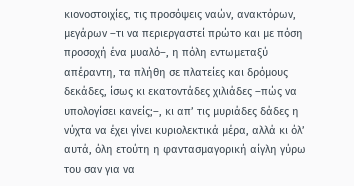κιονοστοιχίες, τις προσόψεις ναών, ανακτόρων, μεγάρων –τι να περιεργαστεί πρώτο και με πόση προσοχή ένα μυαλό–, η πόλη εντωμεταξύ απέραντη, τα πλήθη σε πλατείες και δρόμους δεκάδες, ίσως κι εκατοντάδες χιλιάδες –πώς να υπολογίσει κανείς;–, κι απ’ τις μυριάδες δάδες η νύχτα να έχει γίνει κυριολεκτικά μέρα, αλλά κι όλ’ αυτά, όλη ετούτη η φαντασμαγορική αίγλη γύρω του σαν για να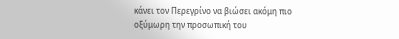κάνει τον Περεγρίνο να βιώσει ακόμη πιο οξύμωρη την προσωπική του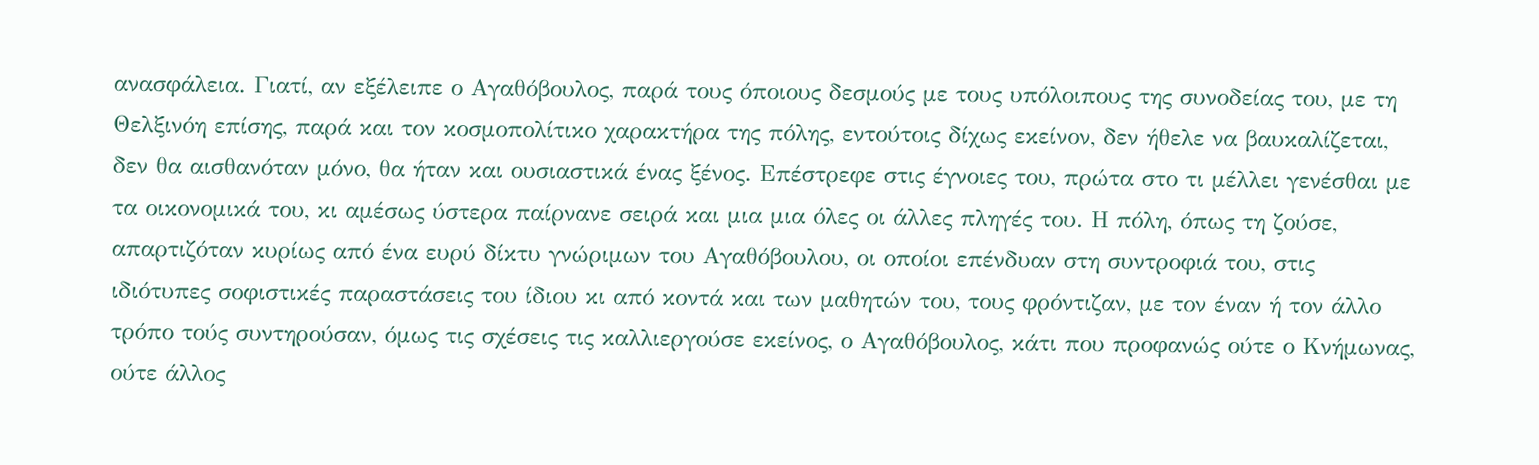ανασφάλεια. Γιατί, αν εξέλειπε ο Αγαθόβουλος, παρά τους όποιους δεσμούς με τους υπόλοιπους της συνοδείας του, με τη Θελξινόη επίσης, παρά και τον κοσμοπολίτικο χαρακτήρα της πόλης, εντούτοις δίχως εκείνον, δεν ήθελε να βαυκαλίζεται, δεν θα αισθανόταν μόνο, θα ήταν και ουσιαστικά ένας ξένος. Επέστρεφε στις έγνοιες του, πρώτα στο τι μέλλει γενέσθαι με τα οικονομικά του, κι αμέσως ύστερα παίρνανε σειρά και μια μια όλες οι άλλες πληγές του. Η πόλη, όπως τη ζούσε, απαρτιζόταν κυρίως από ένα ευρύ δίκτυ γνώριμων του Αγαθόβουλου, οι οποίοι επένδυαν στη συντροφιά του, στις ιδιότυπες σοφιστικές παραστάσεις του ίδιου κι από κοντά και των μαθητών του, τους φρόντιζαν, με τον έναν ή τον άλλο τρόπο τούς συντηρούσαν, όμως τις σχέσεις τις καλλιεργούσε εκείνος, ο Αγαθόβουλος, κάτι που προφανώς ούτε ο Κνήμωνας, ούτε άλλος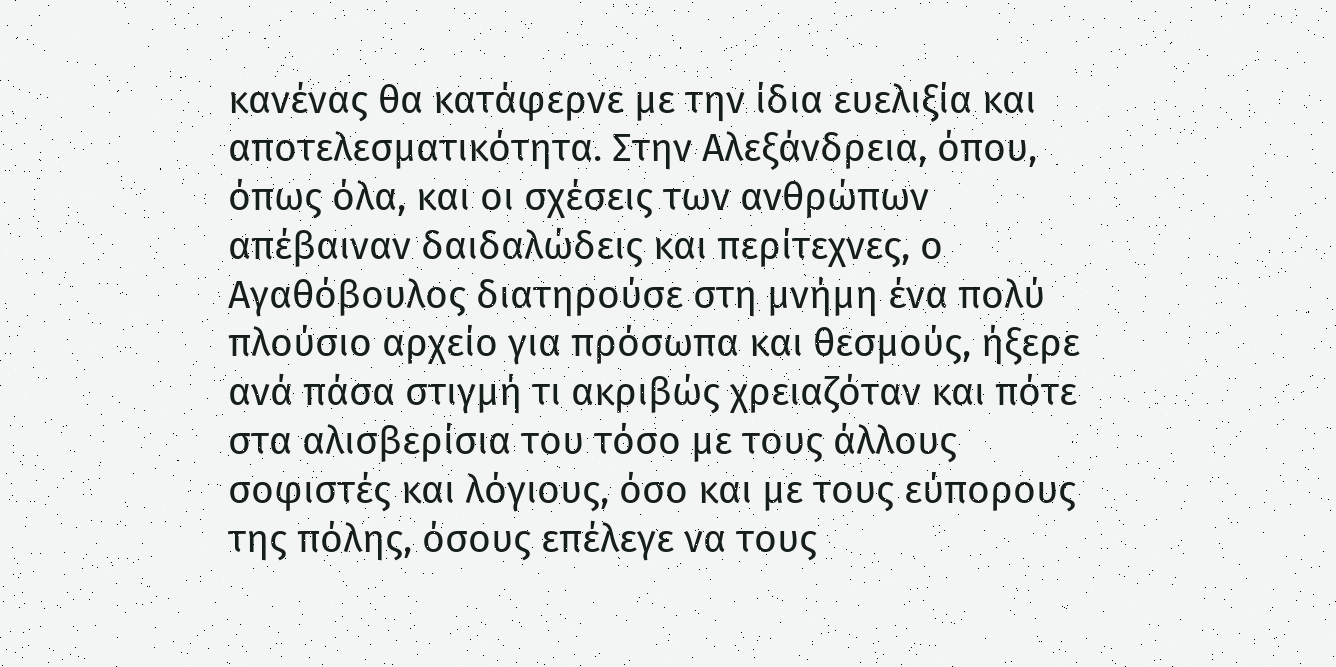κανένας θα κατάφερνε με την ίδια ευελιξία και αποτελεσματικότητα. Στην Αλεξάνδρεια, όπου, όπως όλα, και οι σχέσεις των ανθρώπων απέβαιναν δαιδαλώδεις και περίτεχνες, ο Αγαθόβουλος διατηρούσε στη μνήμη ένα πολύ πλούσιο αρχείο για πρόσωπα και θεσμούς, ήξερε ανά πάσα στιγμή τι ακριβώς χρειαζόταν και πότε στα αλισβερίσια του τόσο με τους άλλους σοφιστές και λόγιους, όσο και με τους εύπορους της πόλης, όσους επέλεγε να τους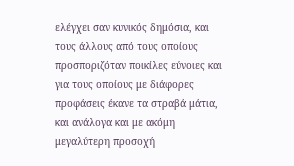ελέγχει σαν κυνικός δημόσια, και τους άλλους από τους οποίους προσποριζόταν ποικίλες εύνοιες και για τους οποίους με διάφορες προφάσεις έκανε τα στραβά μάτια, και ανάλογα και με ακόμη μεγαλύτερη προσοχή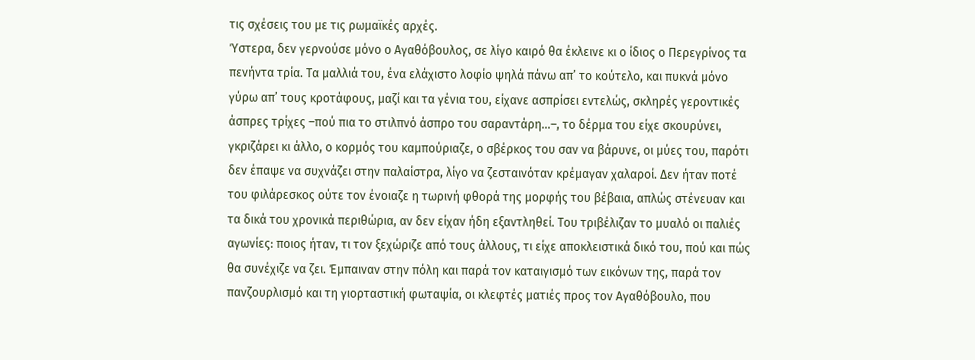τις σχέσεις του με τις ρωμαϊκές αρχές.
Ύστερα, δεν γερνούσε μόνο ο Αγαθόβουλος, σε λίγο καιρό θα έκλεινε κι ο ίδιος ο Περεγρίνος τα πενήντα τρία. Τα μαλλιά του, ένα ελάχιστο λοφίο ψηλά πάνω απ’ το κούτελο, και πυκνά μόνο γύρω απ’ τους κροτάφους, μαζί και τα γένια του, είχανε ασπρίσει εντελώς, σκληρές γεροντικές άσπρες τρίχες –πού πια το στιλπνό άσπρο του σαραντάρη…–, το δέρμα του είχε σκουρύνει, γκριζάρει κι άλλο, ο κορμός του καμπούριαζε, ο σβέρκος του σαν να βάρυνε, οι μύες του, παρότι δεν έπαψε να συχνάζει στην παλαίστρα, λίγο να ζεσταινόταν κρέμαγαν χαλαροί. Δεν ήταν ποτέ του φιλάρεσκος ούτε τον ένοιαζε η τωρινή φθορά της μορφής του βέβαια, απλώς στένευαν και τα δικά του χρονικά περιθώρια, αν δεν είχαν ήδη εξαντληθεί. Του τριβέλιζαν το μυαλό οι παλιές αγωνίες: ποιος ήταν, τι τον ξεχώριζε από τους άλλους, τι είχε αποκλειστικά δικό του, πού και πώς θα συνέχιζε να ζει. Έμπαιναν στην πόλη και παρά τον καταιγισμό των εικόνων της, παρά τον πανζουρλισμό και τη γιορταστική φωταψία, οι κλεφτές ματιές προς τον Αγαθόβουλο, που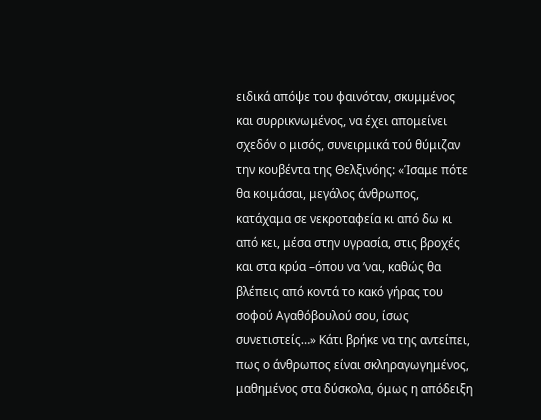ειδικά απόψε του φαινόταν, σκυμμένος και συρρικνωμένος, να έχει απομείνει σχεδόν ο μισός, συνειρμικά τού θύμιζαν την κουβέντα της Θελξινόης: «Ίσαμε πότε θα κοιμάσαι, μεγάλος άνθρωπος, κατάχαμα σε νεκροταφεία κι από δω κι από κει, μέσα στην υγρασία, στις βροχές και στα κρύα –όπου να ’ναι, καθώς θα βλέπεις από κοντά το κακό γήρας του σοφού Αγαθόβουλού σου, ίσως συνετιστείς…» Κάτι βρήκε να της αντείπει, πως ο άνθρωπος είναι σκληραγωγημένος, μαθημένος στα δύσκολα, όμως η απόδειξη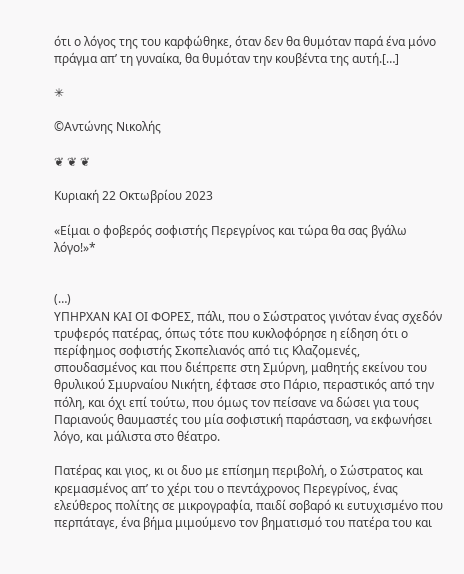ότι ο λόγος της του καρφώθηκε, όταν δεν θα θυμόταν παρά ένα μόνο πράγμα απ’ τη γυναίκα, θα θυμόταν την κουβέντα της αυτή.[…]

✳

©Αντώνης Νικολής

❦ ❦ ❦

Κυριακή 22 Οκτωβρίου 2023

«Είμαι ο φοβερός σοφιστής Περεγρίνος και τώρα θα σας βγάλω λόγο!»*


(…)
ΥΠΗΡΧΑΝ ΚΑΙ ΟΙ ΦΟΡΕΣ, πάλι, που ο Σώστρατος γινόταν ένας σχεδόν τρυφερός πατέρας, όπως τότε που κυκλοφόρησε η είδηση ότι ο περίφημος σοφιστής Σκοπελιανός από τις Κλαζομενές, σπουδασμένος και που διέπρεπε στη Σμύρνη, μαθητής εκείνου του θρυλικού Σμυρναίου Νικήτη, έφτασε στο Πάριο, περαστικός από την πόλη, και όχι επί τούτω, που όμως τον πείσανε να δώσει για τους Παριανούς θαυμαστές του μία σοφιστική παράσταση, να εκφωνήσει λόγο, και μάλιστα στο θέατρο.

Πατέρας και γιος, κι οι δυο με επίσημη περιβολή, ο Σώστρατος και κρεμασμένος απ’ το χέρι του ο πεντάχρονος Περεγρίνος, ένας ελεύθερος πολίτης σε μικρογραφία, παιδί σοβαρό κι ευτυχισμένο που περπάταγε, ένα βήμα μιμούμενο τον βηματισμό του πατέρα του και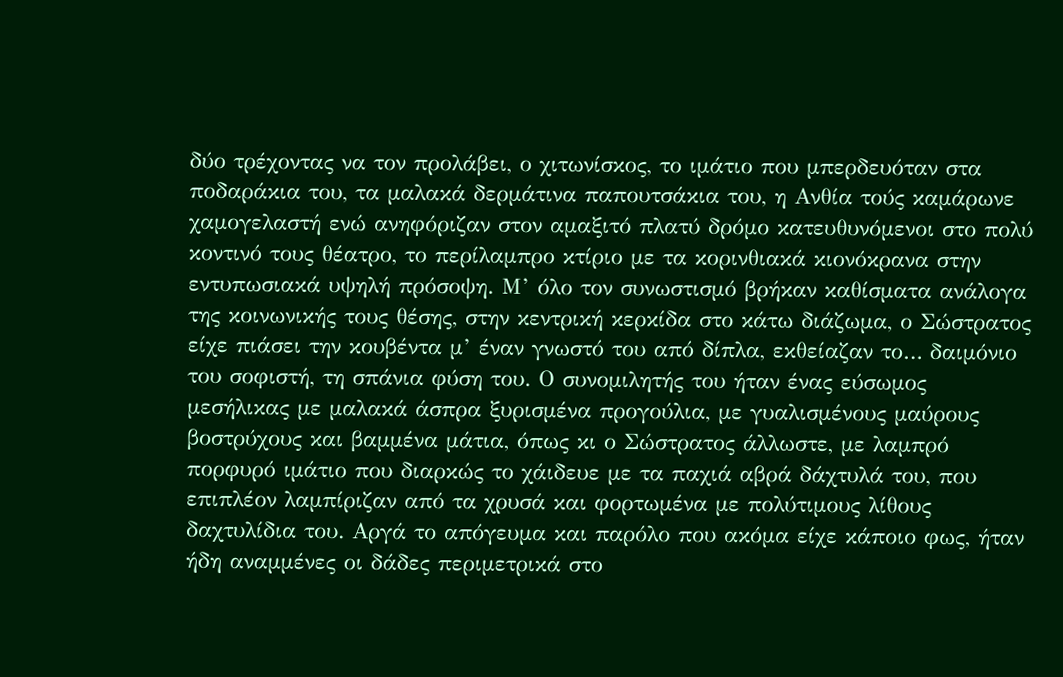δύο τρέχοντας να τον προλάβει, ο χιτωνίσκος, το ιμάτιο που μπερδευόταν στα ποδαράκια του, τα μαλακά δερμάτινα παπουτσάκια του, η Ανθία τούς καμάρωνε χαμογελαστή ενώ ανηφόριζαν στον αμαξιτό πλατύ δρόμο κατευθυνόμενοι στο πολύ κοντινό τους θέατρο, το περίλαμπρο κτίριο με τα κορινθιακά κιονόκρανα στην εντυπωσιακά υψηλή πρόσοψη. Μ’ όλο τον συνωστισμό βρήκαν καθίσματα ανάλογα της κοινωνικής τους θέσης, στην κεντρική κερκίδα στο κάτω διάζωμα, ο Σώστρατος είχε πιάσει την κουβέντα μ’ έναν γνωστό του από δίπλα, εκθείαζαν το… δαιμόνιο του σοφιστή, τη σπάνια φύση του. Ο συνομιλητής του ήταν ένας εύσωμος μεσήλικας με μαλακά άσπρα ξυρισμένα προγούλια, με γυαλισμένους μαύρους βοστρύχους και βαμμένα μάτια, όπως κι ο Σώστρατος άλλωστε, με λαμπρό πορφυρό ιμάτιο που διαρκώς το χάιδευε με τα παχιά αβρά δάχτυλά του, που επιπλέον λαμπίριζαν από τα χρυσά και φορτωμένα με πολύτιμους λίθους δαχτυλίδια του. Αργά το απόγευμα και παρόλο που ακόμα είχε κάποιο φως, ήταν ήδη αναμμένες οι δάδες περιμετρικά στο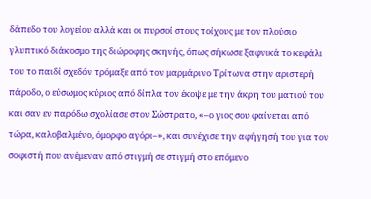δάπεδο του λογείου αλλά και οι πυρσοί στους τοίχους με τον πλούσιο γλυπτικό διάκοσμο της διώροφης σκηνής, όπως σήκωσε ξαφνικά το κεφάλι του το παιδί σχεδόν τρόμαξε από τον μαρμάρινο Τρίτωνα στην αριστερή πάροδο, ο εύσωμος κύριος από δίπλα τον έκοψε με την άκρη του ματιού του και σαν εν παρόδω σχολίασε στον Σώστρατο, «–ο γιος σου φαίνεται από τώρα, καλοβαλμένο, όμορφο αγόρι–», και συνέχισε την αφήγησή του για τον σοφιστή που ανέμεναν από στιγμή σε στιγμή στο επόμενο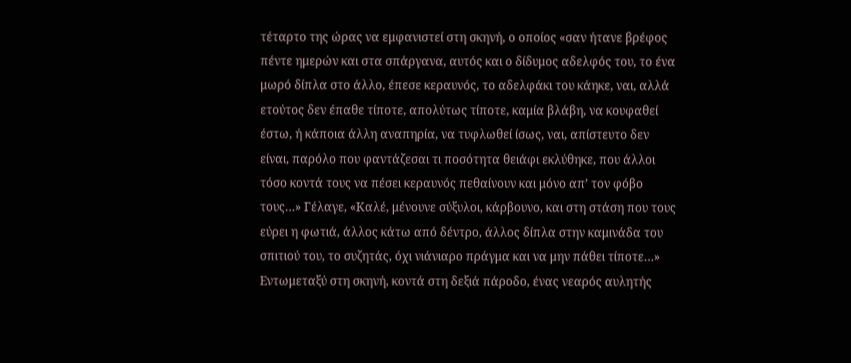τέταρτο της ώρας να εμφανιστεί στη σκηνή, ο οποίος «σαν ήτανε βρέφος πέντε ημερών και στα σπάργανα, αυτός και ο δίδυμος αδελφός του, το ένα μωρό δίπλα στο άλλο, έπεσε κεραυνός, το αδελφάκι του κάηκε, ναι, αλλά ετούτος δεν έπαθε τίποτε, απολύτως τίποτε, καμία βλάβη, να κουφαθεί έστω, ή κάποια άλλη αναπηρία, να τυφλωθεί ίσως, ναι, απίστευτο δεν είναι, παρόλο που φαντάζεσαι τι ποσότητα θειάφι εκλύθηκε, που άλλοι τόσο κοντά τους να πέσει κεραυνός πεθαίνουν και μόνο απ’ τον φόβο τους…» Γέλαγε, «Καλέ, μένουνε σύξυλοι, κάρβουνο, και στη στάση που τους εύρει η φωτιά, άλλος κάτω από δέντρο, άλλος δίπλα στην καμινάδα του σπιτιού του, το συζητάς, όχι νιάνιαρο πράγμα και να μην πάθει τίποτε…» Εντωμεταξύ στη σκηνή, κοντά στη δεξιά πάροδο, ένας νεαρός αυλητής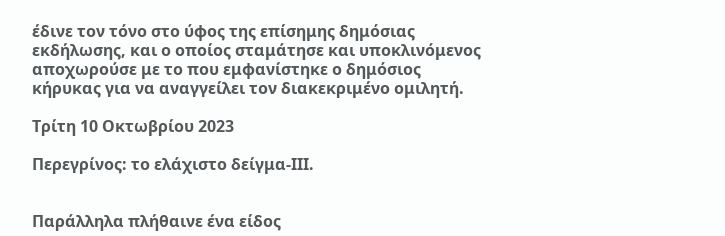έδινε τον τόνο στο ύφος της επίσημης δημόσιας εκδήλωσης, και ο οποίος σταμάτησε και υποκλινόμενος αποχωρούσε με το που εμφανίστηκε ο δημόσιος κήρυκας για να αναγγείλει τον διακεκριμένο ομιλητή.

Τρίτη 10 Οκτωβρίου 2023

Περεγρίνος: το ελάχιστο δείγμα-ΙΙΙ.


Παράλληλα πλήθαινε ένα είδος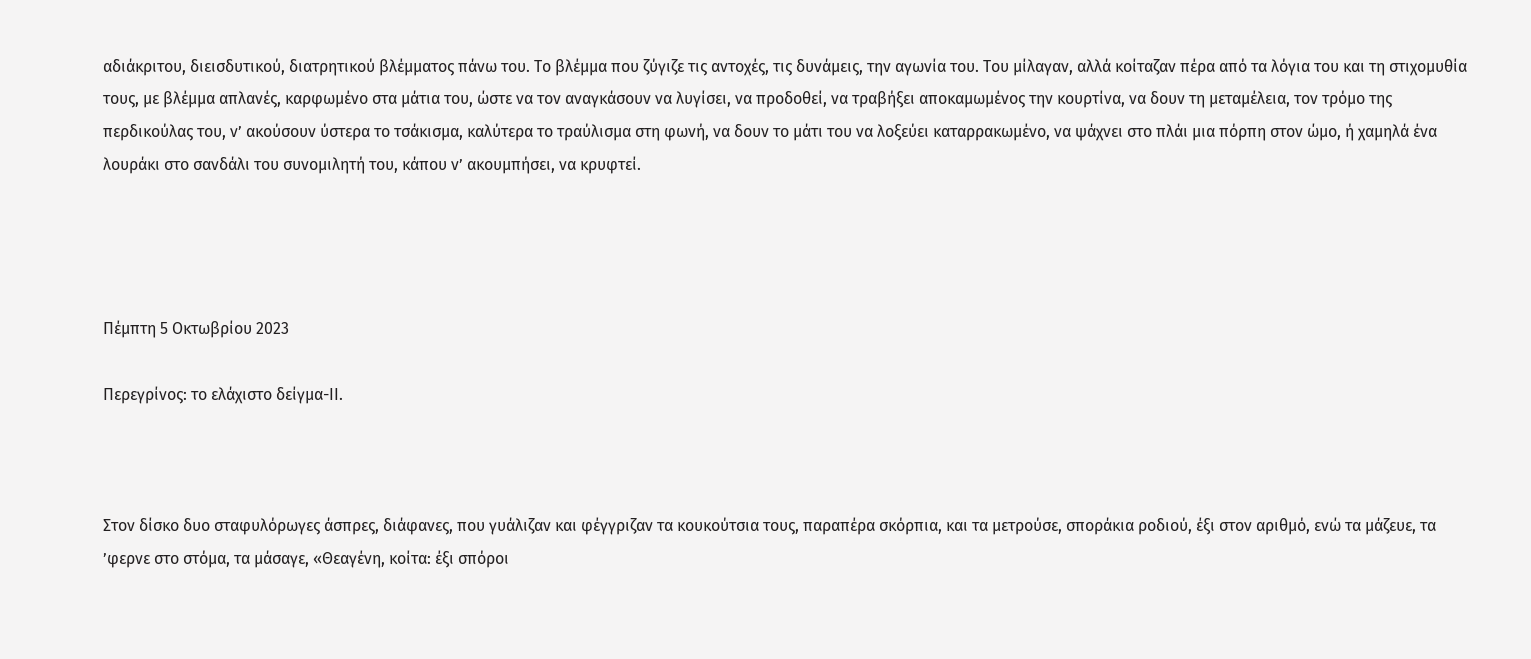αδιάκριτου, διεισδυτικού, διατρητικού βλέμματος πάνω του. Το βλέμμα που ζύγιζε τις αντοχές, τις δυνάμεις, την αγωνία του. Του μίλαγαν, αλλά κοίταζαν πέρα από τα λόγια του και τη στιχομυθία τους, με βλέμμα απλανές, καρφωμένο στα μάτια του, ώστε να τον αναγκάσουν να λυγίσει, να προδοθεί, να τραβήξει αποκαμωμένος την κουρτίνα, να δουν τη μεταμέλεια, τον τρόμο της περδικούλας του, ν’ ακούσουν ύστερα το τσάκισμα, καλύτερα το τραύλισμα στη φωνή, να δουν το μάτι του να λοξεύει καταρρακωμένο, να ψάχνει στο πλάι μια πόρπη στον ώμο, ή χαμηλά ένα λουράκι στο σανδάλι του συνομιλητή του, κάπου ν’ ακουμπήσει, να κρυφτεί.




Πέμπτη 5 Οκτωβρίου 2023

Περεγρίνος: το ελάχιστο δείγμα-ΙΙ.



Στον δίσκο δυο σταφυλόρωγες άσπρες, διάφανες, που γυάλιζαν και φέγγριζαν τα κουκούτσια τους, παραπέρα σκόρπια, και τα μετρούσε, σποράκια ροδιού, έξι στον αριθμό, ενώ τα μάζευε, τα ’φερνε στο στόμα, τα μάσαγε, «Θεαγένη, κοίτα: έξι σπόροι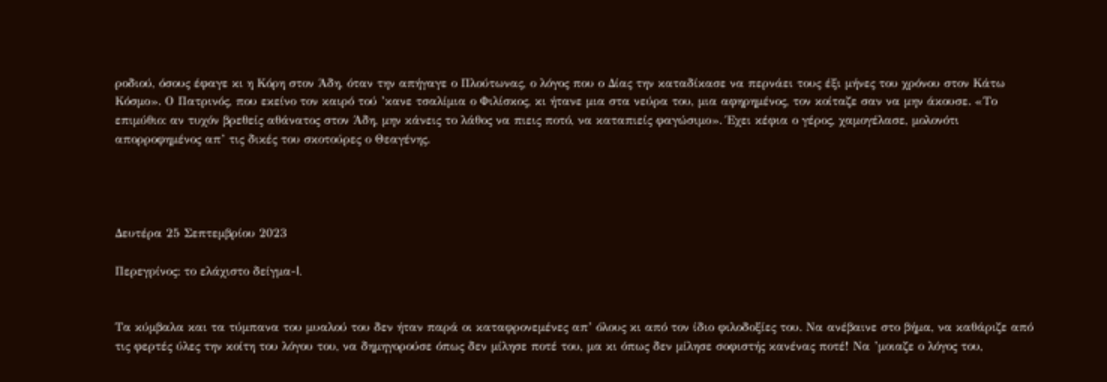ροδιού, όσους έφαγε κι η Κόρη στον Άδη, όταν την απήγαγε ο Πλούτωνας, ο λόγος που ο Δίας την καταδίκασε να περνάει τους έξι μήνες του χρόνου στον Κάτω Κόσμο». Ο Πατρινός, που εκείνο τον καιρό τού ’κανε τσαλίμια ο Φιλίσκος, κι ήτανε μια στα νεύρα του, μια αφηρημένος, τον κοίταζε σαν να μην άκουσε. «Το επιμύθιο: αν τυχόν βρεθείς αθάνατος στον Άδη, μην κάνεις το λάθος να πιεις ποτό, να καταπιείς φαγώσιμο». Έχει κέφια ο γέρος, χαμογέλασε, μολονότι απορροφημένος απ’ τις δικές του σκοτούρες ο Θεαγένης.




Δευτέρα 25 Σεπτεμβρίου 2023

Περεγρίνος: το ελάχιστο δείγμα-I.


Τα κύμβαλα και τα τύμπανα του μυαλού του δεν ήταν παρά οι καταφρονεμένες απ’ όλους κι από τον ίδιο φιλοδοξίες του. Να ανέβαινε στο βήμα, να καθάριζε από τις φερτές ύλες την κοίτη του λόγου του, να δημηγορούσε όπως δεν μίλησε ποτέ του, μα κι όπως δεν μίλησε σοφιστής κανένας ποτέ! Να ’μοιαζε ο λόγος του,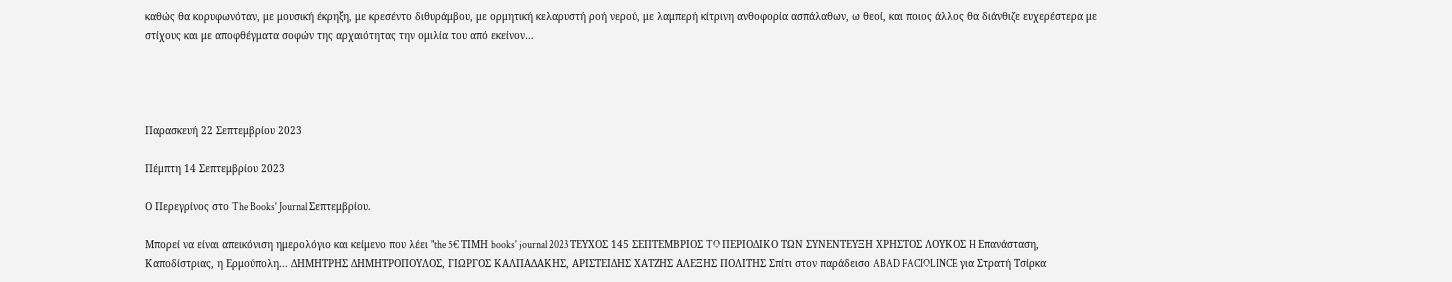καθώς θα κορυφωνόταν, με μουσική έκρηξη, με κρεσέντο διθυράμβου, με ορμητική κελαρυστή ροή νερού, με λαμπερή κίτρινη ανθοφορία ασπάλαθων, ω θεοί, και ποιος άλλος θα διάνθιζε ευχερέστερα με στίχους και με αποφθέγματα σοφών της αρχαιότητας την ομιλία του από εκείνον…




Παρασκευή 22 Σεπτεμβρίου 2023

Πέμπτη 14 Σεπτεμβρίου 2023

Ο Περεγρίνος στο The Books' Journal Σεπτεμβρίου.

Μπορεί να είναι απεικόνιση ημερολόγιο και κείμενο που λέει "the 5€ ΤΙΜΗ books' journal 2023 ΤΕΥΧΟΣ 145 ΣΕΠΤΕΜΒΡΙΟΣ TO ΠΕΡΙΟΔΙΚΟ ΤΩΝ ΣΥΝΕΝΤΕΥΞΗ ΧΡΗΣΤΟΣ ΛΟΥΚΟΣ H Επανάσταση, Καποδίστριας, η Ερμούπολη... ΔΗΜΗΤΡΗΣ ΔΗΜΗΤΡΟΠΟΥΛΟΣ, ΓΙΩΡΓΟΣ ΚΑΛΠΑΔΑΚΗΣ, ΑΡΙΣΤΕΙΔΗΣ ΧΑΤΖΗΣ ΑΛΕΞΗΣ ΠΟΛΙΤΗΣ Σπίτι στον παράδεισο ABAD FACIOLINCE για Στρατή Τσίρκα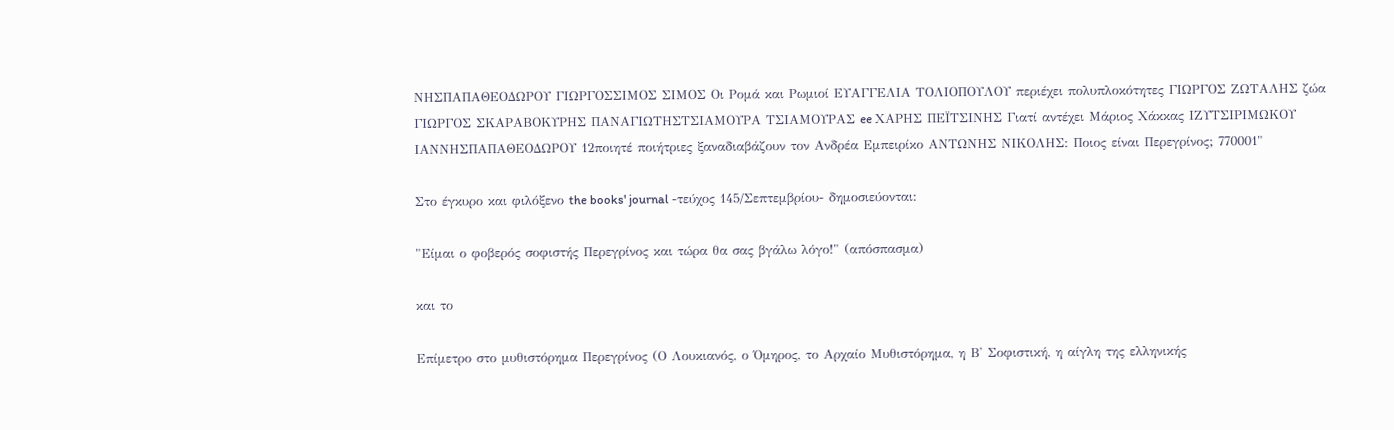ΝΗΣΠΑΠΑΘΕΟΔΩΡΟΥ ΓΙΩΡΓΟΣΣΙΜΟΣ ΣΙΜΟΣ Οι Ρομά και Ρωμιοί ΕΥΑΓΓΕΛΙΑ ΤΟΛΙΟΠΟΥΛΟΥ περιέχει πολυπλοκότητες ΓΙΩΡΓΟΣ ΖΩΤΑΛΗΣ ζώα ΓΙΩΡΓΟΣ ΣΚΑΡΑΒΟΚΥΡΗΣ ΠΑΝΑΓΙΩΤΗΣΤΣΙΑΜΟΥΡΑ ΤΣΙΑΜΟΥΡΑΣ ee ΧΑΡΗΣ ΠΕΪΤΣΙΝΗΣ Γιατί αντέχει Μάριος Χάκκας ΙΖΥΤΣΙΡΙΜΩΚΟΥ ΙΑΝΝΗΣΠΑΠΑΘΕΟΔΩΡΟΥ 12ποιητέ ποιήτριες ξαναδιαβάζουν τον Ανδρέα Εμπειρίκο ΑΝΤΩΝΗΣ ΝΙΚΟΛΗΣ: Ποιος είναι Περεγρίνος; 770001"

Στο έγκυρο και φιλόξενο the books' journal -τεύχος 145/Σεπτεμβρίου- δημοσιεύονται:

"Είμαι ο φοβερός σοφιστής Περεγρίνος και τώρα θα σας βγάλω λόγο!" (απόσπασμα)

και το

Επίμετρο στο μυθιστόρημα Περεγρίνος (Ο Λουκιανός, ο Όμηρος, το Αρχαίο Μυθιστόρημα, η Β' Σοφιστική, η αίγλη της ελληνικής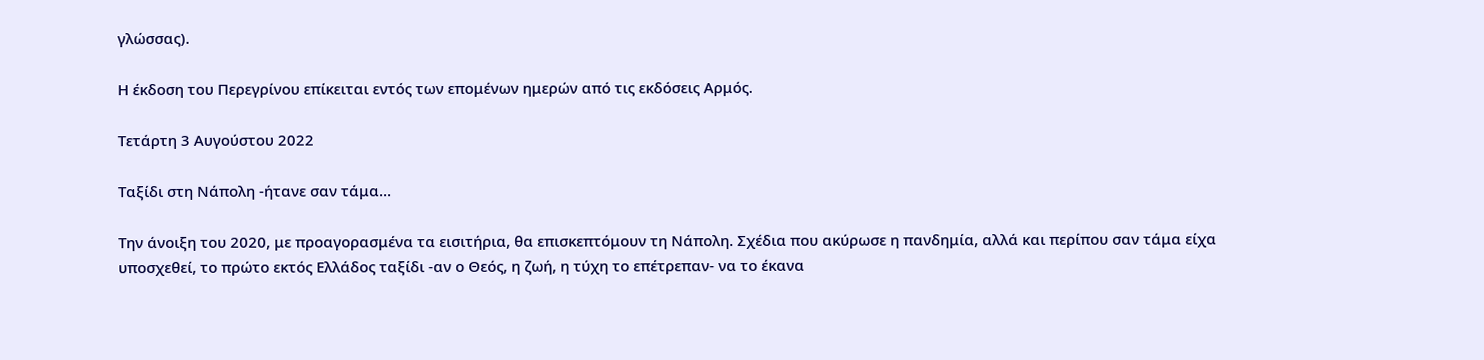γλώσσας).

Η έκδοση του Περεγρίνου επίκειται εντός των επομένων ημερών από τις εκδόσεις Αρμός.

Τετάρτη 3 Αυγούστου 2022

Ταξίδι στη Νάπολη -ήτανε σαν τάμα...

Την άνοιξη του 2020, με προαγορασμένα τα εισιτήρια, θα επισκεπτόμουν τη Νάπολη. Σχέδια που ακύρωσε η πανδημία, αλλά και περίπου σαν τάμα είχα υποσχεθεί, το πρώτο εκτός Ελλάδος ταξίδι -αν ο Θεός, η ζωή, η τύχη το επέτρεπαν- να το έκανα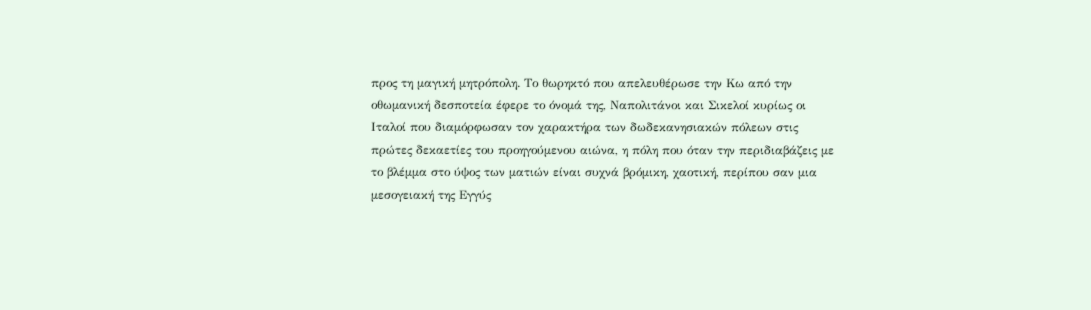προς τη μαγική μητρόπολη. Το θωρηκτό που απελευθέρωσε την Κω από την οθωμανική δεσποτεία έφερε το όνομά της, Ναπολιτάνοι και Σικελοί κυρίως οι Ιταλοί που διαμόρφωσαν τον χαρακτήρα των δωδεκανησιακών πόλεων στις πρώτες δεκαετίες του προηγούμενου αιώνα, η πόλη που όταν την περιδιαβάζεις με το βλέμμα στο ύψος των ματιών είναι συχνά βρόμικη, χαοτική, περίπου σαν μια μεσογειακή της Εγγύς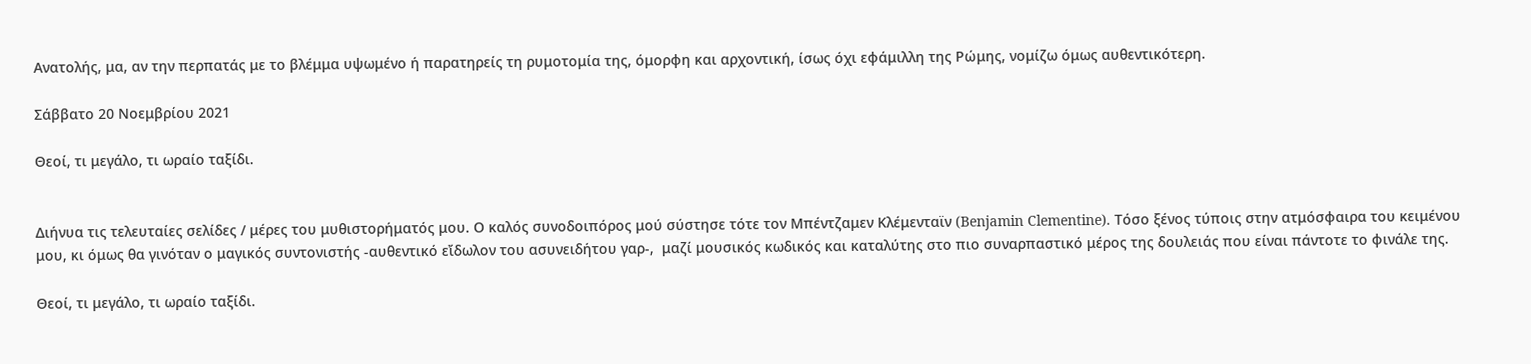Ανατολής, μα, αν την περπατάς με το βλέμμα υψωμένο ή παρατηρείς τη ρυμοτομία της, όμορφη και αρχοντική, ίσως όχι εφάμιλλη της Ρώμης, νομίζω όμως αυθεντικότερη.

Σάββατο 20 Νοεμβρίου 2021

Θεοί, τι μεγάλο, τι ωραίο ταξίδι.


Διήνυα τις τελευταίες σελίδες / μέρες του μυθιστορήματός μου. Ο καλός συνοδοιπόρος μού σύστησε τότε τον Μπέντζαμεν Κλέμενταϊν (Benjamin Clementine). Τόσο ξένος τύποις στην ατμόσφαιρα του κειμένου μου, κι όμως θα γινόταν ο μαγικός συντονιστής -αυθεντικό εἴδωλον του ασυνειδήτου γαρ-,  μαζί μουσικός κωδικός και καταλύτης στο πιο συναρπαστικό μέρος της δουλειάς που είναι πάντοτε το φινάλε της.

Θεοί, τι μεγάλο, τι ωραίο ταξίδι.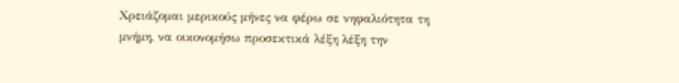Χρειάζομαι μερικούς μήνες να φέρω σε νηφαλιότητα τη μνήμη, να οικονομήσω προσεκτικά λέξη λέξη την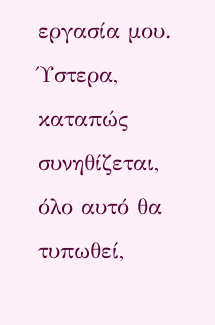εργασία μου. Ύστερα, καταπώς συνηθίζεται, όλο αυτό θα τυπωθεί,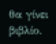θα γίνει βιβλίο.